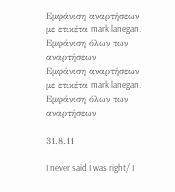Εμφάνιση αναρτήσεων με ετικέτα mark lanegan. Εμφάνιση όλων των αναρτήσεων
Εμφάνιση αναρτήσεων με ετικέτα mark lanegan. Εμφάνιση όλων των αναρτήσεων

31.8.11

I never said I was right/ I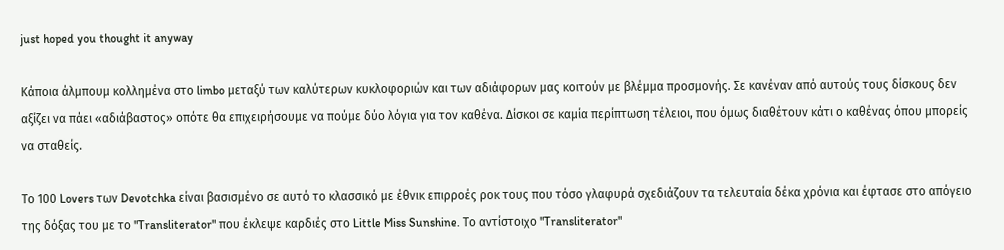just hoped you thought it anyway

Κάποια άλμπουμ κολλημένα στο limbo μεταξύ των καλύτερων κυκλοφοριών και των αδιάφορων μας κοιτούν με βλέμμα προσμονής. Σε κανέναν από αυτούς τους δίσκους δεν αξίζει να πάει «αδιάβαστος» οπότε θα επιχειρήσουμε να πούμε δύο λόγια για τον καθένα. Δίσκοι σε καμία περίπτωση τέλειοι, που όμως διαθέτουν κάτι ο καθένας όπου μπορείς να σταθείς.

Το 100 Lovers των Devotchka είναι βασισμένο σε αυτό το κλασσικό με έθνικ επιρροές ροκ τους που τόσο γλαφυρά σχεδιάζουν τα τελευταία δέκα χρόνια και έφτασε στο απόγειο της δόξας του με το "Transliterator" που έκλεψε καρδιές στο Little Miss Sunshine. Το αντίστοιχο "Transliterator"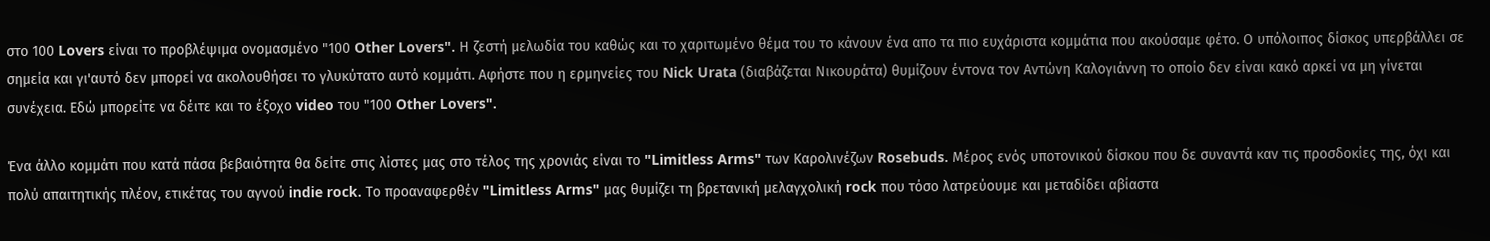στο 100 Lovers είναι το προβλέψιμα ονομασμένο "100 Other Lovers". Η ζεστή μελωδία του καθώς και το χαριτωμένο θέμα του το κάνουν ένα απο τα πιο ευχάριστα κομμάτια που ακούσαμε φέτο. Ο υπόλοιπος δίσκος υπερβάλλει σε σημεία και γι'αυτό δεν μπορεί να ακολουθήσει το γλυκύτατο αυτό κομμάτι. Αφήστε που η ερμηνείες του Nick Urata (διαβάζεται Νικουράτα) θυμίζουν έντονα τον Αντώνη Καλογιάννη το οποίο δεν είναι κακό αρκεί να μη γίνεται συνέχεια. Εδώ μπορείτε να δέιτε και το έξοχο video του "100 Other Lovers".

Ένα άλλο κομμάτι που κατά πάσα βεβαιότητα θα δείτε στις λίστες μας στο τέλος της χρονιάς είναι το "Limitless Arms" των Καρολινέζων Rosebuds. Μέρος ενός υποτονικού δίσκου που δε συναντά καν τις προσδοκίες της, όχι και πολύ απαιτητικής πλέον, ετικέτας του αγνού indie rock. Το προαναφερθέν "Limitless Arms" μας θυμίζει τη βρετανική μελαγχολική rock που τόσο λατρεύουμε και μεταδίδει αβίαστα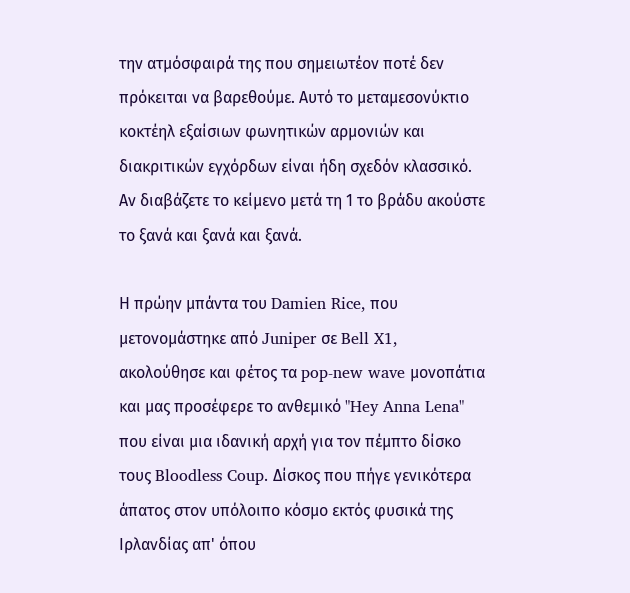την ατμόσφαιρά της που σημειωτέον ποτέ δεν πρόκειται να βαρεθούμε. Αυτό το μεταμεσονύκτιο κοκτέηλ εξαίσιων φωνητικών αρμονιών και διακριτικών εγχόρδων είναι ήδη σχεδόν κλασσικό. Αν διαβάζετε το κείμενο μετά τη 1 το βράδυ ακούστε το ξανά και ξανά και ξανά.

Η πρώην μπάντα του Damien Rice, που μετονομάστηκε από Juniper σε Bell X1, ακολούθησε και φέτος τα pop-new wave μονοπάτια και μας προσέφερε το ανθεμικό "Hey Anna Lena" που είναι μια ιδανική αρχή για τον πέμπτο δίσκο τους Bloodless Coup. Δίσκος που πήγε γενικότερα άπατος στον υπόλοιπο κόσμο εκτός φυσικά της Ιρλανδίας απ' όπου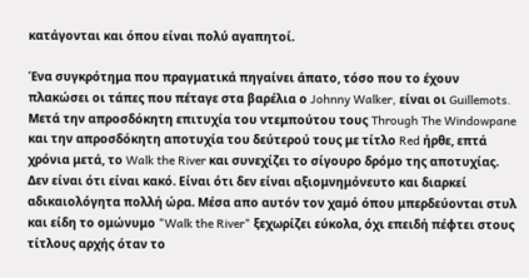κατάγονται και όπου είναι πολύ αγαπητοί.

Ένα συγκρότημα που πραγματικά πηγαίνει άπατο, τόσο που το έχουν πλακώσει οι τάπες που πέταγε στα βαρέλια ο Johnny Walker, είναι οι Guillemots. Μετά την απροσδόκητη επιτυχία του ντεμπούτου τους Through The Windowpane και την απροσδόκητη αποτυχία του δεύτερού τους με τίτλο Red ήρθε, επτά χρόνια μετά, το Walk the River και συνεχίζει το σίγουρο δρόμο της αποτυχίας. Δεν είναι ότι είναι κακό. Είναι ότι δεν είναι αξιομνημόνευτο και διαρκεί αδικαιολόγητα πολλή ώρα. Μέσα απο αυτόν τον χαμό όπου μπερδεύονται στυλ και είδη το ομώνυμο "Walk the River" ξεχωρίζει εύκολα, όχι επειδή πέφτει στους τίτλους αρχής όταν το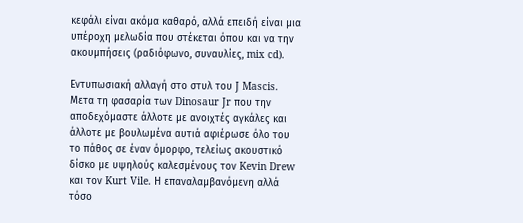κεφάλι είναι ακόμα καθαρό, αλλά επειδή είναι μια υπέροχη μελωδία που στέκεται όπου και να την ακουμπήσεις (ραδιόφωνο, συναυλίες, mix cd).

Εντυπωσιακή αλλαγή στο στυλ του J Mascis. Μετα τη φασαρία των Dinosaur Jr που την αποδεχόμαστε άλλοτε με ανοιχτές αγκάλες και άλλοτε με βουλωμένα αυτιά αφιέρωσε όλο του το πάθος σε έναν όμορφο, τελείως ακουστικό δίσκο με υψηλούς καλεσμένους τον Kevin Drew και τον Kurt Vile. Η επαναλαμβανόμενη αλλά τόσο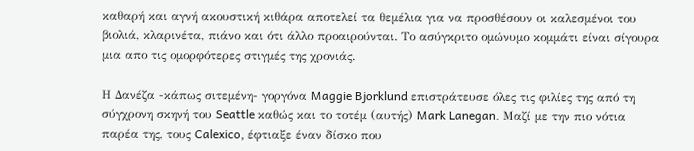καθαρή και αγνή ακουστική κιθάρα αποτελεί τα θεμέλια για να προσθέσουν οι καλεσμένοι του βιολιά, κλαρινέτα, πιάνο και ότι άλλο προαιρούνται. Το ασύγκριτο ομώνυμο κομμάτι είναι σίγουρα μια απο τις ομορφότερες στιγμές της χρονιάς.

Η Δανέζα -κάπως σιτεμένη- γοργόνα Maggie Bjorklund επιστράτευσε όλες τις φιλίες της από τη σύγχρονη σκηνή του Seattle καθώς και το τοτέμ (αυτής) Mark Lanegan. Μαζί με την πιο νότια παρέα της, τους Calexico, έφτιαξε έναν δίσκο που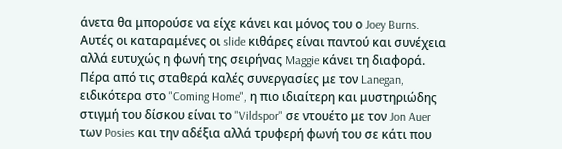άνετα θα μπορούσε να είχε κάνει και μόνος του ο Joey Burns. Αυτές οι καταραμένες οι slide κιθάρες είναι παντού και συνέχεια αλλά ευτυχώς η φωνή της σειρήνας Maggie κάνει τη διαφορά. Πέρα από τις σταθερά καλές συνεργασίες με τον Lanegan, ειδικότερα στο "Coming Home", η πιο ιδιαίτερη και μυστηριώδης στιγμή του δίσκου είναι το "Vildspor" σε ντουέτο με τον Jon Auer των Posies και την αδέξια αλλά τρυφερή φωνή του σε κάτι που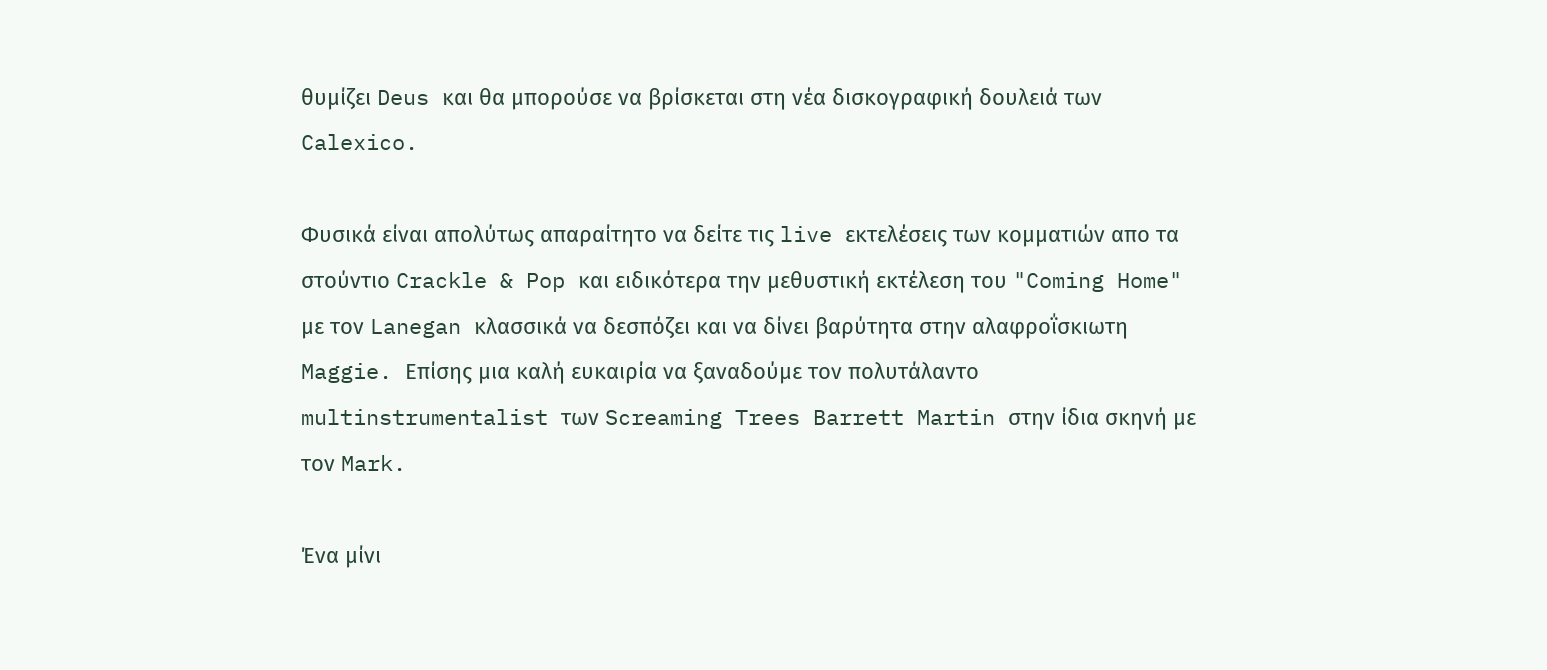θυμίζει Deus και θα μπορούσε να βρίσκεται στη νέα δισκογραφική δουλειά των Calexico.

Φυσικά είναι απολύτως απαραίτητο να δείτε τις live εκτελέσεις των κομματιών απο τα στούντιο Crackle & Pop και ειδικότερα την μεθυστική εκτέλεση του "Coming Home" με τον Lanegan κλασσικά να δεσπόζει και να δίνει βαρύτητα στην αλαφροΐσκιωτη Maggie. Επίσης μια καλή ευκαιρία να ξαναδούμε τον πολυτάλαντο multinstrumentalist των Screaming Trees Barrett Martin στην ίδια σκηνή με τον Mark.

Ένα μίνι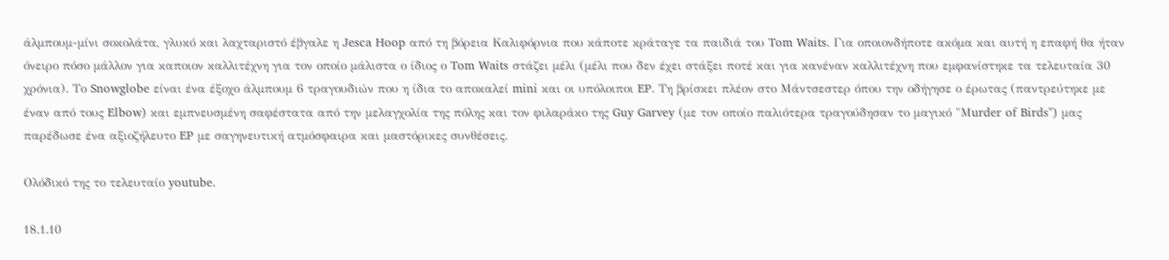άλμπουμ-μίνι σοκολάτα, γλυκό και λαχταριστό έβγαλε η Jesca Hoop από τη βόρεια Καλιφόρνια που κάποτε κράταγε τα παιδιά του Tom Waits. Για οποιονδήποτε ακόμα και αυτή η επαφή θα ήταν όνειρο πόσο μάλλον για καποιον καλλιτέχνη για τον οποίο μάλιστα ο ίδιος ο Tom Waits στάζει μέλι (μέλι που δεν έχει στάξει ποτέ και για κανέναν καλλιτέχνη που εμφανίστηκε τα τελευταία 30 χρόνια). Το Snowglobe είναι ένα έξοχο άλμπουμ 6 τραγουδιών που η ίδια το αποκαλεί mini και οι υπόλοιποι EP. Τη βρίσκει πλέον στο Μάντσεστερ όπου την οδήγησε ο έρωτας (παντρεύτηκε με έναν από τους Elbow) και εμπνευσμένη σαφέστατα από την μελαγχολία της πόλης και τον φιλαράκο της Guy Garvey (με τον οποίο παλιότερα τραγούδησαν το μαγικό "Μurder of Birds") μας παρέδωσε ένα αξιοζήλευτο EP με σαγηνευτική ατμόσφαιρα και μαστόρικες συνθέσεις.

Ολόδικό της το τελευταίο youtube.

18.1.10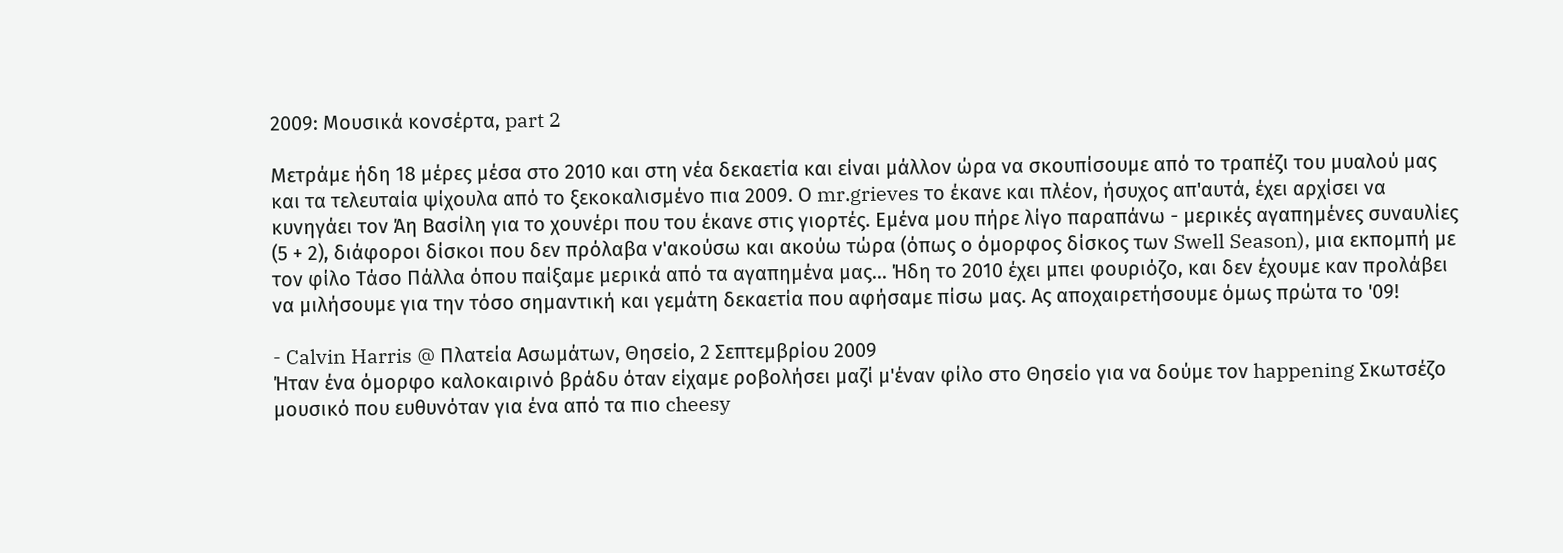2009: Μουσικά κονσέρτα, part 2

Μετράμε ήδη 18 μέρες μέσα στο 2010 και στη νέα δεκαετία και είναι μάλλον ώρα να σκουπίσουμε από το τραπέζι του μυαλού μας και τα τελευταία ψίχουλα από το ξεκοκαλισμένο πια 2009. Ο mr.grieves το έκανε και πλέον, ήσυχος απ'αυτά, έχει αρχίσει να κυνηγάει τον Άη Βασίλη για το χουνέρι που του έκανε στις γιορτές. Εμένα μου πήρε λίγο παραπάνω - μερικές αγαπημένες συναυλίες (5 + 2), διάφοροι δίσκοι που δεν πρόλαβα ν'ακούσω και ακούω τώρα (όπως ο όμορφος δίσκος των Swell Season), μια εκπομπή με τον φίλο Τάσο Πάλλα όπου παίξαμε μερικά από τα αγαπημένα μας... Ήδη το 2010 έχει μπει φουριόζο, και δεν έχουμε καν προλάβει να μιλήσουμε για την τόσο σημαντική και γεμάτη δεκαετία που αφήσαμε πίσω μας. Ας αποχαιρετήσουμε όμως πρώτα το '09!

- Calvin Harris @ Πλατεία Ασωμάτων, Θησείο, 2 Σεπτεμβρίου 2009
Ήταν ένα όμορφο καλοκαιρινό βράδυ όταν είχαμε ροβολήσει μαζί μ'έναν φίλο στο Θησείο για να δούμε τον happening Σκωτσέζο μουσικό που ευθυνόταν για ένα από τα πιο cheesy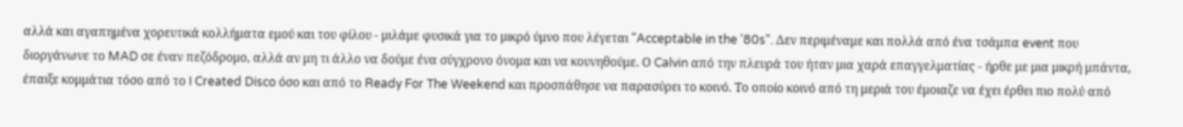αλλά και αγαπημένα χορευτικά κολλήματα εμού και του φίλου - μιλάμε φυσικά για το μικρό ύμνο που λέγεται "Acceptable in the '80s". Δεν περιμέναμε και πολλά από ένα τσάμπα event που διοργάνωνε το MAD σε έναν πεζόδρομο, αλλά αν μη τι άλλο να δούμε ένα σύγχρονο όνομα και να κουνηθούμε. Ο Calvin από την πλευρά του ήταν μια χαρά επαγγελματίας - ήρθε με μια μικρή μπάντα, έπαιξε κομμάτια τόσο από το I Created Disco όσο και από το Ready For The Weekend και προσπάθησε να παρασύρει το κοινό. Το οποίο κοινό από τη μεριά του έμοιαζε να έχει έρθει πιο πολύ από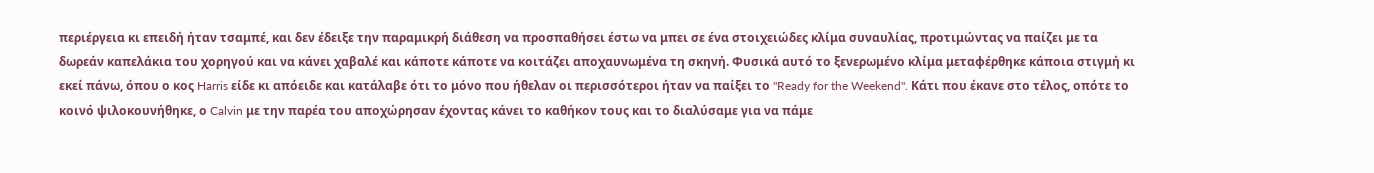περιέργεια κι επειδή ήταν τσαμπέ, και δεν έδειξε την παραμικρή διάθεση να προσπαθήσει έστω να μπει σε ένα στοιχειώδες κλίμα συναυλίας, προτιμώντας να παίζει με τα δωρεάν καπελάκια του χορηγού και να κάνει χαβαλέ και κάποτε κάποτε να κοιτάζει αποχαυνωμένα τη σκηνή. Φυσικά αυτό το ξενερωμένο κλίμα μεταφέρθηκε κάποια στιγμή κι εκεί πάνω, όπου ο κος Harris είδε κι απόειδε και κατάλαβε ότι το μόνο που ήθελαν οι περισσότεροι ήταν να παίξει το "Ready for the Weekend". Κάτι που έκανε στο τέλος, οπότε το κοινό ψιλοκουνήθηκε, ο Calvin με την παρέα του αποχώρησαν έχοντας κάνει το καθήκον τους και το διαλύσαμε για να πάμε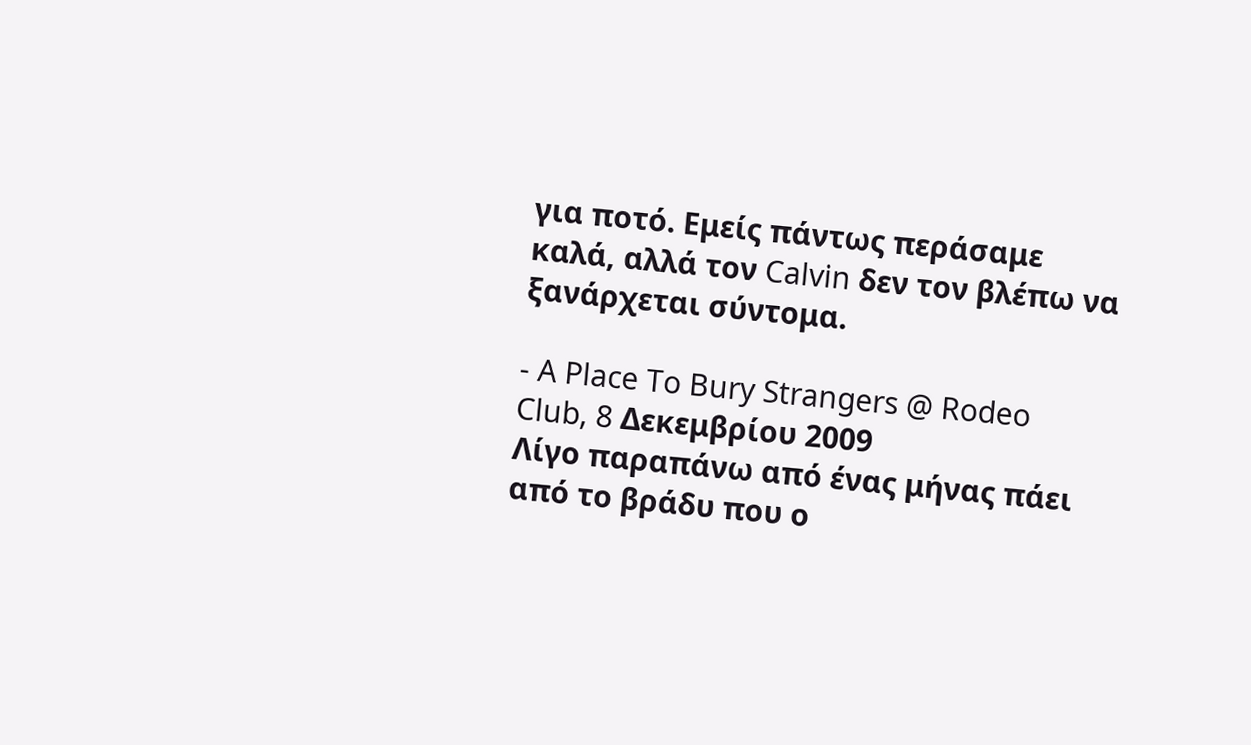για ποτό. Εμείς πάντως περάσαμε καλά, αλλά τον Calvin δεν τον βλέπω να ξανάρχεται σύντομα.

- A Place To Bury Strangers @ Rodeo Club, 8 Δεκεμβρίου 2009
Λίγο παραπάνω από ένας μήνας πάει από το βράδυ που ο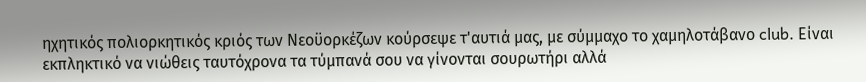ηχητικός πολιορκητικός κριός των Νεοϋορκέζων κούρσεψε τ'αυτιά μας, με σύμμαχο το χαμηλοτάβανο club. Είναι εκπληκτικό να νιώθεις ταυτόχρονα τα τύμπανά σου να γίνονται σουρωτήρι αλλά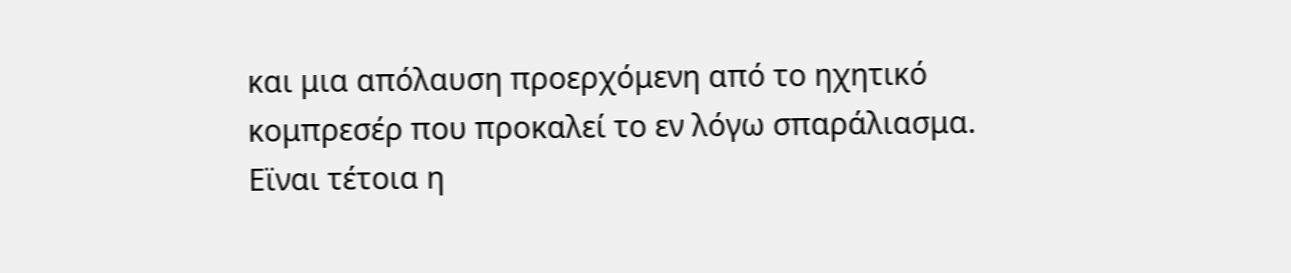και μια απόλαυση προερχόμενη από το ηχητικό κομπρεσέρ που προκαλεί το εν λόγω σπαράλιασμα. Εϊναι τέτοια η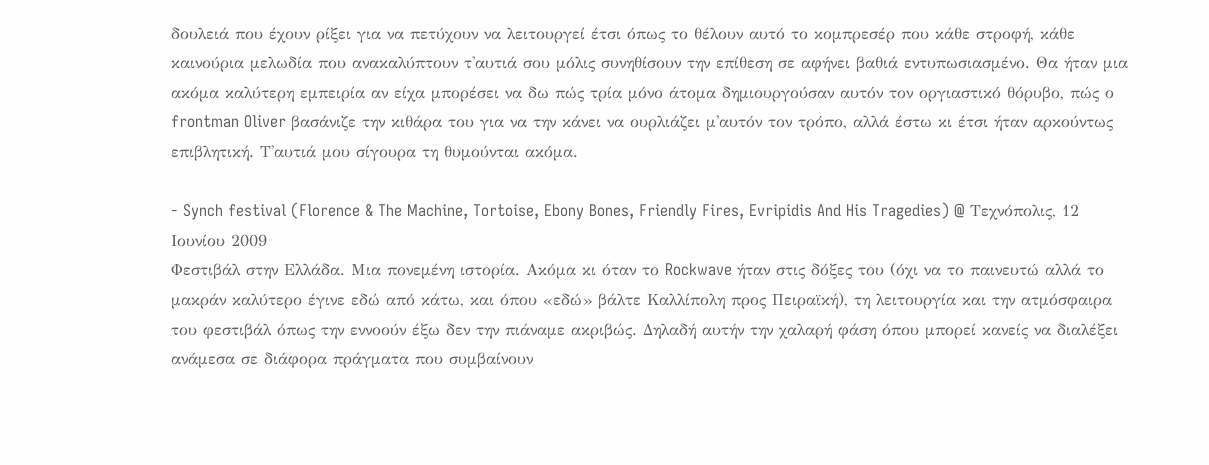δουλειά που έχουν ρίξει για να πετύχουν να λειτουργεί έτσι όπως το θέλουν αυτό το κομπρεσέρ που κάθε στροφή, κάθε καινούρια μελωδία που ανακαλύπτουν τ'αυτιά σου μόλις συνηθίσουν την επίθεση σε αφήνει βαθιά εντυπωσιασμένο. Θα ήταν μια ακόμα καλύτερη εμπειρία αν είχα μπορέσει να δω πώς τρία μόνο άτομα δημιουργούσαν αυτόν τον οργιαστικό θόρυβο, πώς ο frontman Oliver βασάνιζε την κιθάρα του για να την κάνει να ουρλιάζει μ'αυτόν τον τρόπο, αλλά έστω κι έτσι ήταν αρκούντως επιβλητική. Τ'αυτιά μου σίγουρα τη θυμούνται ακόμα.

- Synch festival (Florence & The Machine, Tortoise, Ebony Bones, Friendly Fires, Evripidis And His Tragedies) @ Τεχνόπολις, 12 Ιουνίου 2009
Φεστιβάλ στην Ελλάδα. Μια πονεμένη ιστορία. Ακόμα κι όταν το Rockwave ήταν στις δόξες του (όχι να το παινευτώ αλλά το μακράν καλύτερο έγινε εδώ από κάτω, και όπου «εδώ» βάλτε Καλλίπολη προς Πειραϊκή), τη λειτουργία και την ατμόσφαιρα του φεστιβάλ όπως την εννοούν έξω δεν την πιάναμε ακριβώς. Δηλαδή αυτήν την χαλαρή φάση όπου μπορεί κανείς να διαλέξει ανάμεσα σε διάφορα πράγματα που συμβαίνουν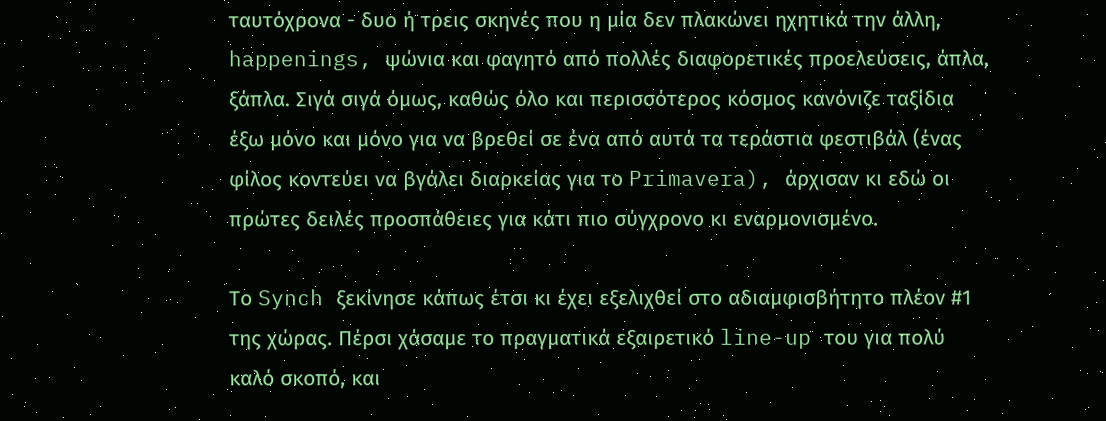ταυτόχρονα - δυο ή τρεις σκηνές που η μία δεν πλακώνει ηχητικά την άλλη, happenings, ψώνια και φαγητό από πολλές διαφορετικές προελεύσεις, άπλα, ξάπλα. Σιγά σιγά όμως, καθώς όλο και περισσότερος κόσμος κανόνιζε ταξίδια έξω μόνο και μόνο για να βρεθεί σε ένα από αυτά τα τεράστια φεστιβάλ (ένας φίλος κοντεύει να βγάλει διαρκείας για το Primavera), άρχισαν κι εδώ οι πρώτες δειλές προσπάθειες για κάτι πιο σύγχρονο κι εναρμονισμένο.

Το Synch ξεκίνησε κάπως έτσι κι έχει εξελιχθεί στο αδιαμφισβήτητο πλέον #1 της χώρας. Πέρσι χάσαμε το πραγματικά εξαιρετικό line-up του για πολύ καλό σκοπό, και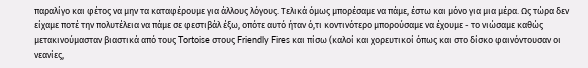παραλίγο και φέτος να μην τα καταφέρουμε για άλλους λόγους. Τελικά όμως μπορέσαμε να πάμε, έστω και μόνο για μια μέρα. Ως τώρα δεν είχαμε ποτέ την πολυτέλεια να πάμε σε φεστιβάλ έξω, οπότε αυτό ήταν ό,τι κοντινότερο μπορούσαμε να έχουμε - το νιώσαμε καθώς μετακινούμασταν βιαστικά από τους Tortoise στους Friendly Fires και πίσω (καλοί και χορευτικοί όπως και στο δίσκο φαινόντουσαν οι νεανίες,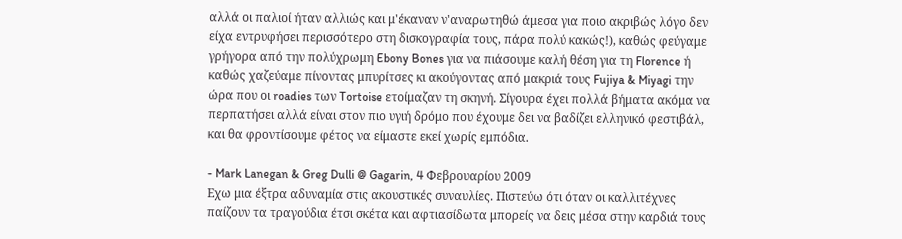αλλά οι παλιοί ήταν αλλιώς και μ'έκαναν ν'αναρωτηθώ άμεσα για ποιο ακριβώς λόγο δεν είχα εντρυφήσει περισσότερο στη δισκογραφία τους, πάρα πολύ κακώς!), καθώς φεύγαμε γρήγορα από την πολύχρωμη Ebony Bones για να πιάσουμε καλή θέση για τη Florence ή καθώς χαζεύαμε πίνοντας μπυρίτσες κι ακούγοντας από μακριά τους Fujiya & Miyagi την ώρα που οι roadies των Tortoise ετοίμαζαν τη σκηνή. Σίγουρα έχει πολλά βήματα ακόμα να περπατήσει αλλά είναι στον πιο υγιή δρόμο που έχουμε δει να βαδίζει ελληνικό φεστιβάλ, και θα φροντίσουμε φέτος να είμαστε εκεί χωρίς εμπόδια.

- Mark Lanegan & Greg Dulli @ Gagarin, 4 Φεβρουαρίου 2009
Εχω μια έξτρα αδυναμία στις ακουστικές συναυλίες. Πιστεύω ότι όταν οι καλλιτέχνες παίζουν τα τραγούδια έτσι σκέτα και αφτιασίδωτα μπορείς να δεις μέσα στην καρδιά τους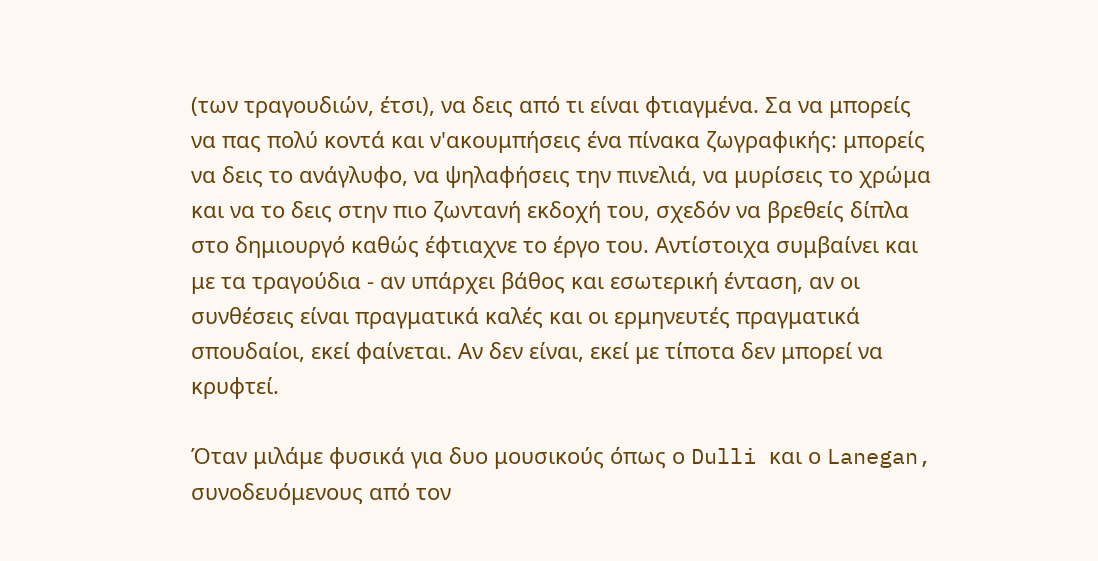(των τραγουδιών, έτσι), να δεις από τι είναι φτιαγμένα. Σα να μπορείς να πας πολύ κοντά και ν'ακουμπήσεις ένα πίνακα ζωγραφικής: μπορείς να δεις το ανάγλυφο, να ψηλαφήσεις την πινελιά, να μυρίσεις το χρώμα και να το δεις στην πιο ζωντανή εκδοχή του, σχεδόν να βρεθείς δίπλα στο δημιουργό καθώς έφτιαχνε το έργο του. Αντίστοιχα συμβαίνει και με τα τραγούδια - αν υπάρχει βάθος και εσωτερική ένταση, αν οι συνθέσεις είναι πραγματικά καλές και οι ερμηνευτές πραγματικά σπουδαίοι, εκεί φαίνεται. Αν δεν είναι, εκεί με τίποτα δεν μπορεί να κρυφτεί.

Όταν μιλάμε φυσικά για δυο μουσικούς όπως ο Dulli και ο Lanegan, συνοδευόμενους από τον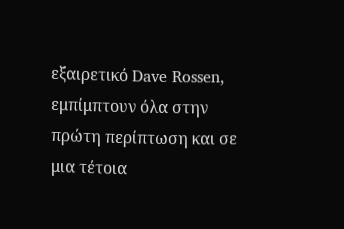εξαιρετικό Dave Rossen, εμπίμπτουν όλα στην πρώτη περίπτωση και σε μια τέτοια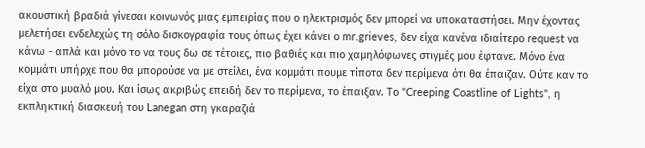ακουστική βραδιά γίνεσαι κοινωνός μιας εμπειρίας που ο ηλεκτρισμός δεν μπορεί να υποκαταστήσει. Μην έχοντας μελετήσει ενδελεχώς τη σόλο δισκογραφία τους όπως έχει κάνει ο mr.grieves, δεν είχα κανένα ιδιαίτερο request να κάνω - απλά και μόνο το να τους δω σε τέτοιες, πιο βαθιές και πιο χαμηλόφωνες στιγμές μου έφτανε. Μόνο ένα κομμάτι υπήρχε που θα μπορούσε να με στείλει, ένα κομμάτι πουμε τίποτα δεν περίμενα ότι θα έπαιζαν. Ούτε καν το είχα στο μυαλό μου. Και ίσως ακριβώς επειδή δεν το περίμενα, το έπαιξαν. Το "Creeping Coastline of Lights", η εκπληκτική διασκευή του Lanegan στη γκαραζιά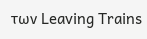των Leaving Trains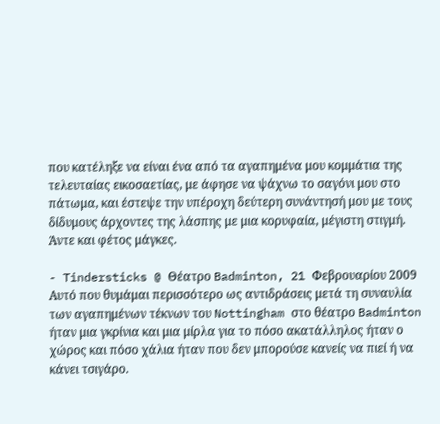που κατέληξε να είναι ένα από τα αγαπημένα μου κομμάτια της τελευταίας εικοσαετίας, με άφησε να ψάχνω το σαγόνι μου στο πάτωμα, και έστεψε την υπέροχη δεύτερη συνάντησή μου με τους δίδυμους άρχοντες της λάσπης με μια κορυφαία, μέγιστη στιγμή. Άντε και φέτος μάγκες.

- Tindersticks @ Θέατρο Badminton, 21 Φεβρουαρίου 2009
Αυτό που θυμάμαι περισσότερο ως αντιδράσεις μετά τη συναυλία των αγαπημένων τέκνων του Nottingham στο θέατρο Badminton ήταν μια γκρίνια και μια μίρλα για το πόσο ακατάλληλος ήταν ο χώρος και πόσο χάλια ήταν που δεν μπορούσε κανείς να πιεί ή να κάνει τσιγάρο.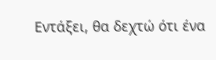Εντάξει, θα δεχτώ ότι ένα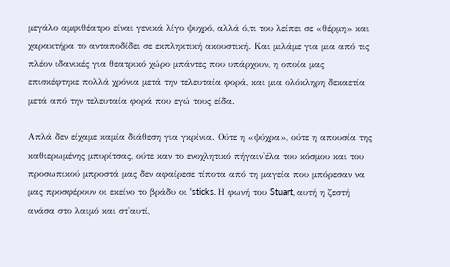μεγάλο αμφιθέατρο είναι γενικά λίγο ψυχρό, αλλά ό,τι του λείπει σε «θέρμη» και χαρακτήρα το ανταποδίδει σε εκπληκτική ακουστική. Και μιλάμε για μια από τις πλέον ιδανικές για θεατρικό χώρο μπάντες που υπάρχουν, η οποία μας επισκέφτηκε πολλά χρόνια μετά την τελευταία φορά, και μια ολόκληρη δεκαετία μετά από την τελευταία φορά που εγώ τους είδα.

Απλά δεν είχαμε καμία διάθεση για γκρίνια. Ούτε η «ψύχρα», ούτε η απουσία της καθιερωμένης μπυρίτσας, ούτε καν το ενοχλητικό πήγαιν'έλα του κόσμου και του προσωπικού μπροστά μας δεν αφαίρεσε τίποτα από τη μαγεία που μπόρεσαν να μας προσφέρουν οι εκείνο το βράδυ οι 'sticks. Η φωνή του Stuart, αυτή η ζεστή ανάσα στο λαιμό και στ'αυτί,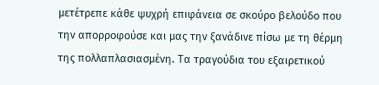μετέτρεπε κάθε ψυχρή επιφάνεια σε σκούρο βελούδο που την απορροφούσε και μας την ξανάδινε πίσω με τη θέρμη της πολλαπλασιασμένη. Τα τραγούδια του εξαιρετικού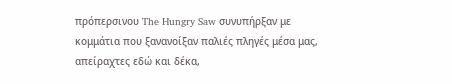πρόπερσινου The Hungry Saw συνυπήρξαν με κομμάτια που ξανανοίξαν παλιές πληγές μέσα μας, απείραχτες εδώ και δέκα,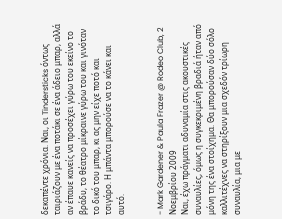δεκαπέντε χρόνια. Ναι, οι Tindersticks όντως ταιριάζουν με ένα ποτάκι σε ένα άδειο μπαρ, αλλά αν έπαυε κανείς να προσέχει γύρω του εκείνο το βράδυ, το θέατρο μίκραινε γύρω του και γινόταν το δικό του μπαρ, κι ας μην είχε ποτό και τσιγάρο. Η μπάντα μπορούσε να το κάνει και αυτό.


- Mark Gardener & Paula Frazer @ Rodeo Club, 2 Νοεμβρίου 2009
Ναι, έχω πράγματι αδυναμία στις ακουστικές συναυλίες, όμως η συγκεκριμένη βραδιά ήταν από μόνη της ένα στοίχημα. Θα μπορούσαν δύο σόλο καλλιτέχνες να στηρίξουν μια σχεδόν τρίωρη συναυλία, μια με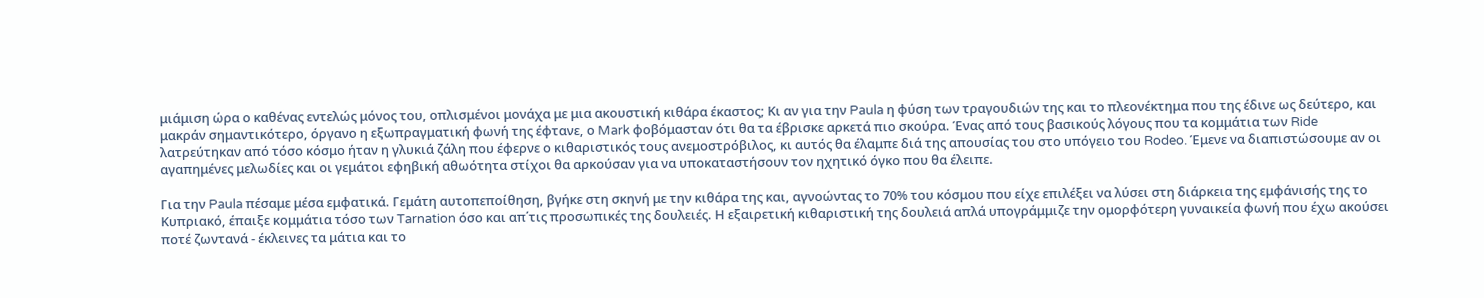μιάμιση ώρα ο καθένας εντελώς μόνος του, οπλισμένοι μονάχα με μια ακουστική κιθάρα έκαστος; Κι αν για την Paula η φύση των τραγουδιών της και το πλεονέκτημα που της έδινε ως δεύτερο, και μακράν σημαντικότερο, όργανο η εξωπραγματική φωνή της έφτανε, ο Mark φοβόμασταν ότι θα τα έβρισκε αρκετά πιο σκούρα. Ένας από τους βασικούς λόγους που τα κομμάτια των Ride λατρεύτηκαν από τόσο κόσμο ήταν η γλυκιά ζάλη που έφερνε ο κιθαριστικός τους ανεμοστρόβιλος, κι αυτός θα έλαμπε διά της απουσίας του στο υπόγειο του Rodeo. Έμενε να διαπιστώσουμε αν οι αγαπημένες μελωδίες και οι γεμάτοι εφηβική αθωότητα στίχοι θα αρκούσαν για να υποκαταστήσουν τον ηχητικό όγκο που θα έλειπε.

Για την Paula πέσαμε μέσα εμφατικά. Γεμάτη αυτοπεποίθηση, βγήκε στη σκηνή με την κιθάρα της και, αγνοώντας το 70% του κόσμου που είχε επιλέξει να λύσει στη διάρκεια της εμφάνισής της το Κυπριακό, έπαιξε κομμάτια τόσο των Tarnation όσο και απ΄τις προσωπικές της δουλειές. Η εξαιρετική κιθαριστική της δουλειά απλά υπογράμμιζε την ομορφότερη γυναικεία φωνή που έχω ακούσει ποτέ ζωντανά - έκλεινες τα μάτια και το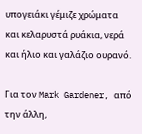υπογειάκι γέμιζε χρώματα και κελαρυστά ρυάκια, νερά και ήλιο και γαλάζιο ουρανό.

Για τον Mark Gardener, από την άλλη,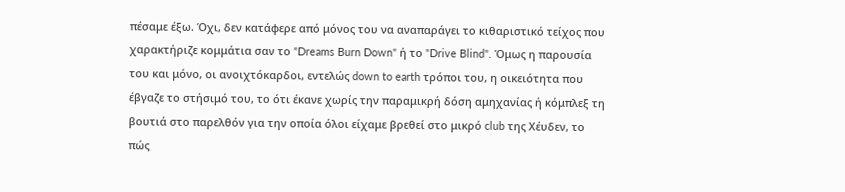πέσαμε έξω. Όχι, δεν κατάφερε από μόνος του να αναπαράγει το κιθαριστικό τείχος που χαρακτήριζε κομμάτια σαν το "Dreams Burn Down" ή το "Drive Blind". Όμως η παρουσία του και μόνο, οι ανοιχτόκαρδοι, εντελώς down to earth τρόποι του, η οικειότητα που έβγαζε το στήσιμό του, το ότι έκανε χωρίς την παραμικρή δόση αμηχανίας ή κόμπλεξ τη βουτιά στο παρελθόν για την οποία όλοι είχαμε βρεθεί στο μικρό club της Χέυδεν, το πώς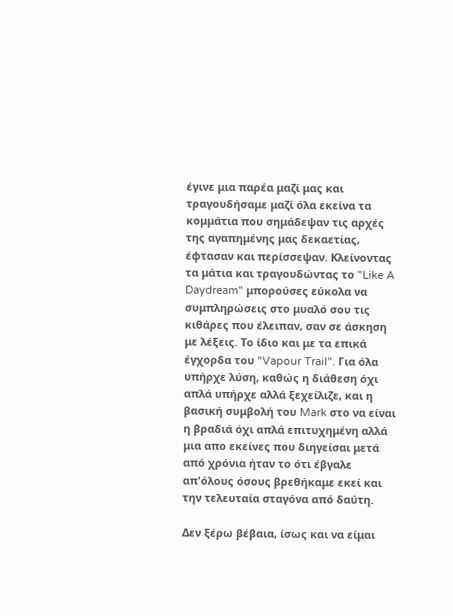έγινε μια παρέα μαζί μας και τραγουδήσαμε μαζί όλα εκείνα τα κομμάτια που σημάδεψαν τις αρχές της αγαπημένης μας δεκαετίας, έφτασαν και περίσσεψαν. Κλείνοντας τα μάτια και τραγουδώντας το "Like A Daydream" μπορούσες εύκολα να συμπληρώσεις στο μυαλό σου τις κιθάρες που έλειπαν, σαν σε άσκηση με λέξεις. Το ίδιο και με τα επικά έγχορδα του "Vapour Trail". Για όλα υπήρχε λύση, καθώς η διάθεση όχι απλά υπήρχε αλλά ξεχείλιζε, και η βασική συμβολή του Mark στο να είναι η βραδιά όχι απλά επιτυχημένη αλλά μια απο εκείνες που διηγείσαι μετά από χρόνια ήταν το ότι έβγαλε απ'όλους όσους βρεθήκαμε εκεί και την τελευταία σταγόνα από δαύτη.

Δεν ξέρω βέβαια, ίσως και να είμαι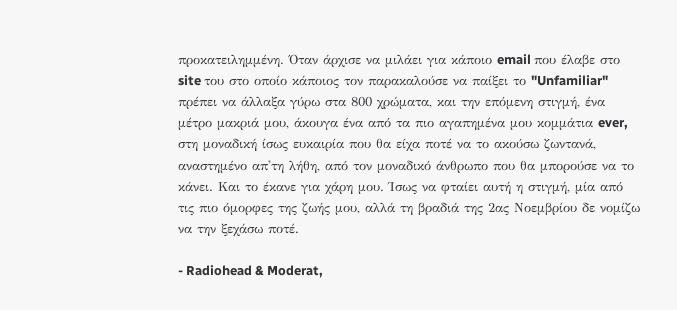προκατειλημμένη. Όταν άρχισε να μιλάει για κάποιο email που έλαβε στο site του στο οποίο κάποιος τον παρακαλούσε να παίξει το "Unfamiliar" πρέπει να άλλαξα γύρω στα 800 χρώματα, και την επόμενη στιγμή, ένα μέτρο μακριά μου, άκουγα ένα από τα πιο αγαπημένα μου κομμάτια ever, στη μοναδική ίσως ευκαιρία που θα είχα ποτέ να το ακούσω ζωντανά, αναστημένο απ'τη λήθη, από τον μοναδικό άνθρωπο που θα μπορούσε να το κάνει. Και το έκανε για χάρη μου. Ίσως να φταίει αυτή η στιγμή, μία από τις πιο όμορφες της ζωής μου, αλλά τη βραδιά της 2ας Νοεμβρίου δε νομίζω να την ξεχάσω ποτέ.

- Radiohead & Moderat,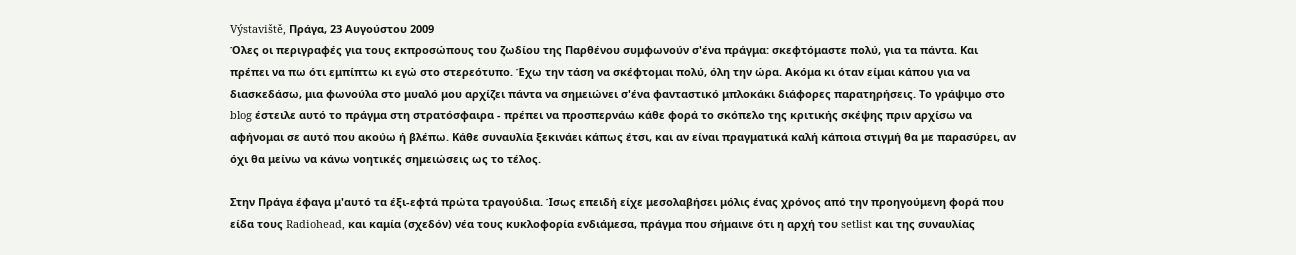Výstaviště, Πράγα, 23 Αυγούστου 2009
Όλες οι περιγραφές για τους εκπροσώπους του ζωδίου της Παρθένου συμφωνούν σ'ένα πράγμα: σκεφτόμαστε πολύ, για τα πάντα. Και πρέπει να πω ότι εμπίπτω κι εγώ στο στερεότυπο. Έχω την τάση να σκέφτομαι πολύ, όλη την ώρα. Ακόμα κι όταν είμαι κάπου για να διασκεδάσω, μια φωνούλα στο μυαλό μου αρχίζει πάντα να σημειώνει σ'ένα φανταστικό μπλοκάκι διάφορες παρατηρήσεις. Το γράψιμο στο blog έστειλε αυτό το πράγμα στη στρατόσφαιρα - πρέπει να προσπερνάω κάθε φορά το σκόπελο της κριτικής σκέψης πριν αρχίσω να αφήνομαι σε αυτό που ακούω ή βλέπω. Κάθε συναυλία ξεκινάει κάπως έτσι, και αν είναι πραγματικά καλή κάποια στιγμή θα με παρασύρει, αν όχι θα μείνω να κάνω νοητικές σημειώσεις ως το τέλος.

Στην Πράγα έφαγα μ'αυτό τα έξι-εφτά πρώτα τραγούδια. Ίσως επειδή είχε μεσολαβήσει μόλις ένας χρόνος από την προηγούμενη φορά που είδα τους Radiohead, και καμία (σχεδόν) νέα τους κυκλοφορία ενδιάμεσα, πράγμα που σήμαινε ότι η αρχή του setlist και της συναυλίας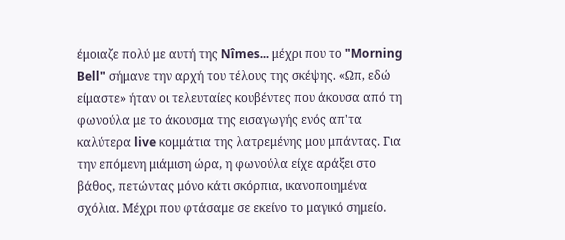έμοιαζε πολύ με αυτή της Nîmes... μέχρι που το "Morning Bell" σήμανε την αρχή του τέλους της σκέψης. «Ωπ, εδώ είμαστε» ήταν οι τελευταίες κουβέντες που άκουσα από τη φωνούλα με το άκουσμα της εισαγωγής ενός απ'τα καλύτερα live κομμάτια της λατρεμένης μου μπάντας. Για την επόμενη μιάμιση ώρα, η φωνούλα είχε αράξει στο βάθος, πετώντας μόνο κάτι σκόρπια, ικανοποιημένα σχόλια. Μέχρι που φτάσαμε σε εκείνο το μαγικό σημείο.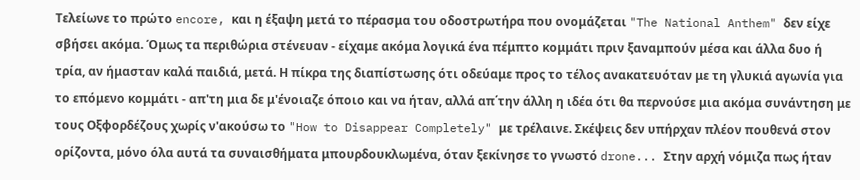Τελείωνε το πρώτο encore, και η έξαψη μετά το πέρασμα του οδοστρωτήρα που ονομάζεται "The National Anthem" δεν είχε σβήσει ακόμα. Όμως τα περιθώρια στένευαν - είχαμε ακόμα λογικά ένα πέμπτο κομμάτι πριν ξαναμπούν μέσα και άλλα δυο ή τρία, αν ήμασταν καλά παιδιά, μετά. Η πίκρα της διαπίστωσης ότι οδεύαμε προς το τέλος ανακατευόταν με τη γλυκιά αγωνία για το επόμενο κομμάτι - απ'τη μια δε μ'ένοιαζε όποιο και να ήταν, αλλά απ΄την άλλη η ιδέα ότι θα περνούσε μια ακόμα συνάντηση με τους Οξφορδέζους χωρίς ν'ακούσω το "How to Disappear Completely" με τρέλαινε. Σκέψεις δεν υπήρχαν πλέον πουθενά στον ορίζοντα, μόνο όλα αυτά τα συναισθήματα μπουρδουκλωμένα, όταν ξεκίνησε το γνωστό drone... Στην αρχή νόμιζα πως ήταν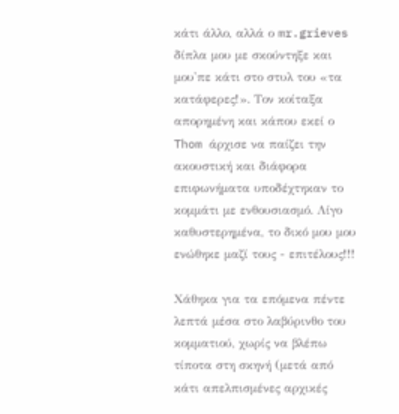κάτι άλλο, αλλά ο mr.grieves δίπλα μου με σκούντηξε και μου'πε κάτι στο στυλ του «τα κατάφερες!». Τον κοίταξα απορημένη και κάπου εκεί ο Thom άρχισε να παίζει την ακουστική και διάφορα επιφωνήματα υποδέχτηκαν το κομμάτι με ενθουσιασμό. Λίγο καθυστερημένα, το δικό μου μου ενώθηκε μαζί τους - επιτέλους!!!

Χάθηκα για τα επόμενα πέντε λεπτά μέσα στο λαβύρινθο του κομματιού, χωρίς να βλέπω τίποτα στη σκηνή (μετά από κάτι απελπισμένες αρχικές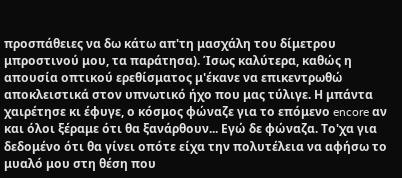προσπάθειες να δω κάτω απ'τη μασχάλη του δίμετρου μπροστινού μου, τα παράτησα). Ίσως καλύτερα, καθώς η απουσία οπτικού ερεθίσματος μ'έκανε να επικεντρωθώ αποκλειστικά στον υπνωτικό ήχο που μας τύλιγε. Η μπάντα χαιρέτησε κι έφυγε, ο κόσμος φώναζε για το επόμενο encore αν και όλοι ξέραμε ότι θα ξανάρθουν... Εγώ δε φώναζα. Το'χα για δεδομένο ότι θα γίνει οπότε είχα την πολυτέλεια να αφήσω το μυαλό μου στη θέση που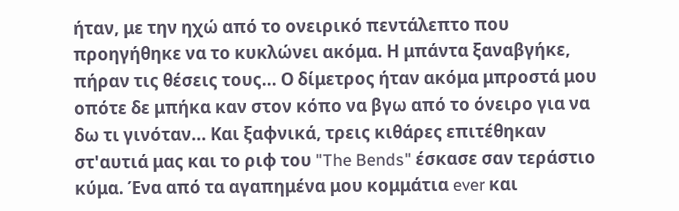ήταν, με την ηχώ από το ονειρικό πεντάλεπτο που προηγήθηκε να το κυκλώνει ακόμα. Η μπάντα ξαναβγήκε, πήραν τις θέσεις τους... Ο δίμετρος ήταν ακόμα μπροστά μου οπότε δε μπήκα καν στον κόπο να βγω από το όνειρο για να δω τι γινόταν... Και ξαφνικά, τρεις κιθάρες επιτέθηκαν στ'αυτιά μας και το ριφ του "The Bends" έσκασε σαν τεράστιο κύμα. Ένα από τα αγαπημένα μου κομμάτια ever και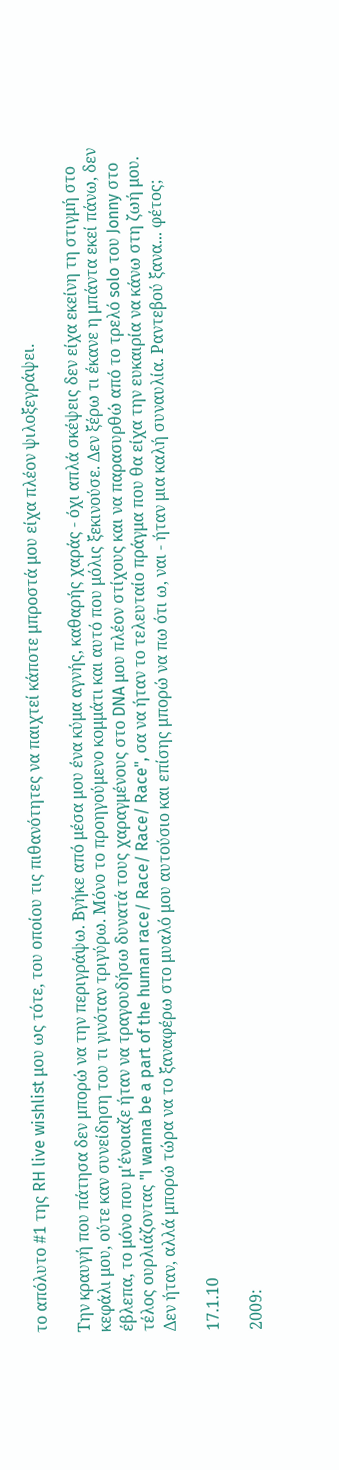το απόλυτο #1 της RH live wishlist μου ως τότε, του οποίου τις πιθανότητες να παιχτεί κάποτε μπροστά μου είχα πλέον ψιλοξεγράψει.

Την κραυγή που πάτησα δεν μπορώ να την περιγράψω. Βγήκε από μέσα μου ένα κύμα αγνής, καθαρής χαράς - όχι απλά σκέψεις δεν είχα εκείνη τη στιγμή στο κεφάλι μου, ούτε καν συνείδηση του τι γινόταν τριγύρω. Μόνο το προηγούμενο κομμάτι και αυτό που μόλις ξεκινούσε. Δεν ξέρω τι έκανε η μπάντα εκεί πάνω, δεν έβλεπα, το μόνο που μ'ένοιαζε ήταν να τραγουδήσω δυνατά τους χαραγμένους στο DNA μου πλέον στίχους και να παρασυρθώ από το τρελό solo του Jonny στο τέλος ουρλιάζοντας "I wanna be a part of the human race/ Race/ Race/ Race", σα να ήταν το τελευταίο πράγμα που θα είχα την ευκαιρία να κάνω στη ζωή μου. Δεν ήταν, αλλά μπορώ τώρα να το ξαναφέρω στο μυαλό μου αυτούσιο και επίσης μπορώ να πω ότι ω, ναι - ήταν μια καλή συναυλία. Ραντεβού ξανα... φέτος;

17.1.10

2009: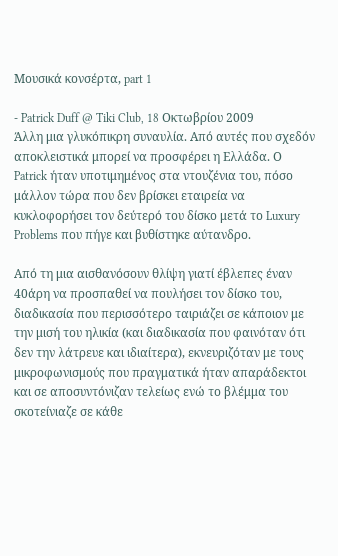Μουσικά κονσέρτα, part 1

- Patrick Duff @ Tiki Club, 18 Οκτωβρίου 2009
Άλλη μια γλυκόπικρη συναυλία. Από αυτές που σχεδόν αποκλειστικά μπορεί να προσφέρει η Ελλάδα. Ο Patrick ήταν υποτιμημένος στα ντουζένια του, πόσο μάλλον τώρα που δεν βρίσκει εταιρεία να κυκλοφορήσει τον δεύτερό του δίσκο μετά το Luxury Problems που πήγε και βυθίστηκε αύτανδρο.

Από τη μια αισθανόσουν θλίψη γιατί έβλεπες έναν 40άρη να προσπαθεί να πουλήσει τον δίσκο του, διαδικασία που περισσότερο ταιριάζει σε κάποιον με την μισή του ηλικία (και διαδικασία που φαινόταν ότι δεν την λάτρευε και ιδιαίτερα), εκνευριζόταν με τους μικροφωνισμούς που πραγματικά ήταν απαράδεκτοι και σε αποσυντόνιζαν τελείως ενώ το βλέμμα του σκοτείνιαζε σε κάθε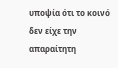υποψία ότι το κοινό δεν είχε την απαραίτητη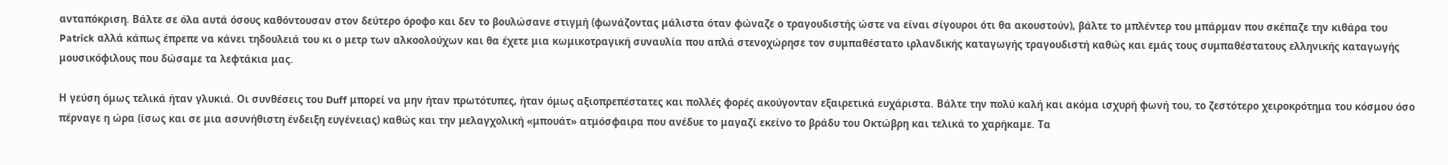ανταπόκριση. Βάλτε σε όλα αυτά όσους καθόντουσαν στον δεύτερο όροφο και δεν το βουλώσανε στιγμή (φωνάζοντας μάλιστα όταν φώναζε ο τραγουδιστής ώστε να είναι σίγουροι ότι θα ακουστούν), βάλτε το μπλέντερ του μπάρμαν που σκέπαζε την κιθάρα του Patrick αλλά κάπως έπρεπε να κάνει τηδουλειά του κι ο μετρ των αλκοολούχων και θα έχετε μια κωμικοτραγική συναυλία που απλά στενοχώρησε τον συμπαθέστατο ιρλανδικής καταγωγής τραγουδιστή καθώς και εμάς τους συμπαθέστατους ελληνικής καταγωγής μουσικόφιλους που δώσαμε τα λεφτάκια μας.

Η γεύση όμως τελικά ήταν γλυκιά. Οι συνθέσεις του Duff μπορεί να μην ήταν πρωτότυπες, ήταν όμως αξιοπρεπέστατες και πολλές φορές ακούγονταν εξαιρετικά ευχάριστα. Βάλτε την πολύ καλή και ακόμα ισχυρή φωνή του, το ζεστότερο χειροκρότημα του κόσμου όσο πέρναγε η ώρα (ίσως και σε μια ασυνήθιστη ένδειξη ευγένειας) καθώς και την μελαγχολική «μπουάτ» ατμόσφαιρα που ανέδυε το μαγαζί εκείνο το βράδυ του Οκτώβρη και τελικά το χαρήκαμε. Τα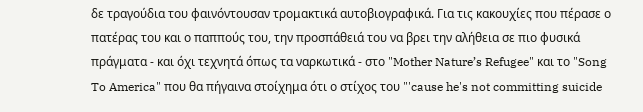δε τραγούδια του φαινόντουσαν τρομακτικά αυτοβιογραφικά. Για τις κακουχίες που πέρασε ο πατέρας του και ο παππούς του, την προσπάθειά του να βρει την αλήθεια σε πιο φυσικά πράγματα - και όχι τεχνητά όπως τα ναρκωτικά - στο "Mother Nature’s Refugee" και το "Song To America" που θα πήγαινα στοίχημα ότι ο στίχος του "'cause he's not committing suicide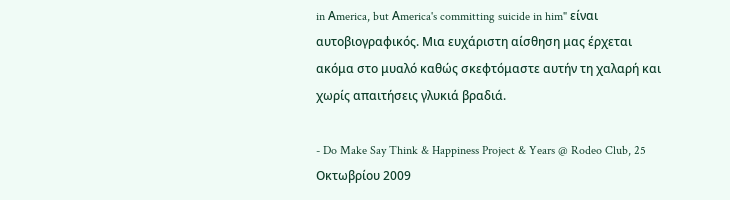in Αmerica, but Αmerica's committing suicide in him" είναι αυτοβιογραφικός. Μια ευχάριστη αίσθηση μας έρχεται ακόμα στο μυαλό καθώς σκεφτόμαστε αυτήν τη χαλαρή και χωρίς απαιτήσεις γλυκιά βραδιά.

- Do Make Say Think & Happiness Project & Years @ Rodeo Club, 25 Οκτωβρίου 2009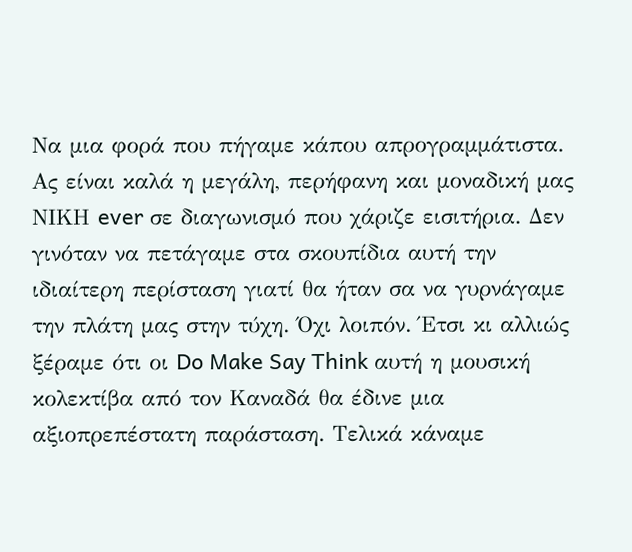Να μια φορά που πήγαμε κάπου απρογραμμάτιστα. Ας είναι καλά η μεγάλη, περήφανη και μοναδική μας ΝΙΚΗ ever σε διαγωνισμό που χάριζε εισιτήρια. Δεν γινόταν να πετάγαμε στα σκουπίδια αυτή την ιδιαίτερη περίσταση γιατί θα ήταν σα να γυρνάγαμε την πλάτη μας στην τύχη. Όχι λοιπόν. Έτσι κι αλλιώς ξέραμε ότι οι Do Make Say Think αυτή η μουσική κολεκτίβα από τον Καναδά θα έδινε μια αξιοπρεπέστατη παράσταση. Τελικά κάναμε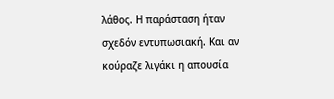λάθος. Η παράσταση ήταν σχεδόν εντυπωσιακή. Και αν κούραζε λιγάκι η απουσία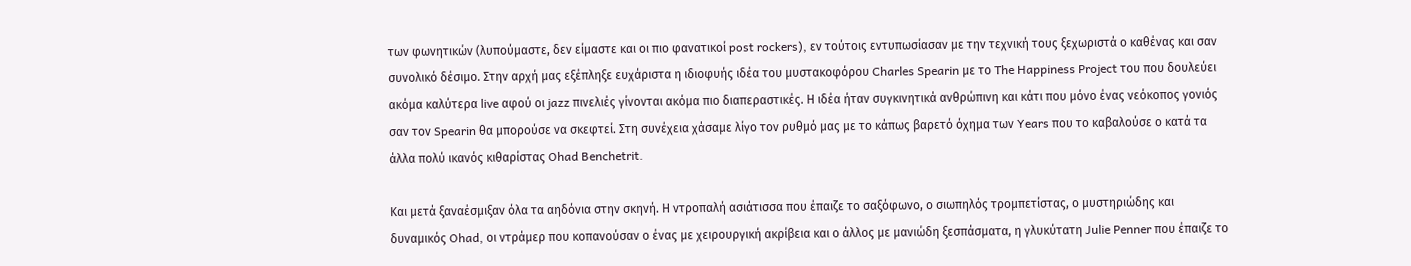των φωνητικών (λυπούμαστε, δεν είμαστε και οι πιο φανατικοί post rockers), εν τούτοις εντυπωσίασαν με την τεχνική τους ξεχωριστά ο καθένας και σαν συνολικό δέσιμο. Στην αρχή μας εξέπληξε ευχάριστα η ιδιοφυής ιδέα του μυστακοφόρου Charles Spearin με το The Happiness Project του που δουλεύει ακόμα καλύτερα live αφού οι jazz πινελιές γίνονται ακόμα πιο διαπεραστικές. Η ιδέα ήταν συγκινητικά ανθρώπινη και κάτι που μόνο ένας νεόκοπος γονιός σαν τον Spearin θα μπορούσε να σκεφτεί. Στη συνέχεια χάσαμε λίγο τον ρυθμό μας με το κάπως βαρετό όχημα των Years που το καβαλούσε ο κατά τα άλλα πολύ ικανός κιθαρίστας Ohad Benchetrit.

Και μετά ξαναέσμιξαν όλα τα αηδόνια στην σκηνή. Η ντροπαλή ασιάτισσα που έπαιζε το σαξόφωνο, ο σιωπηλός τρομπετίστας, ο μυστηριώδης και δυναμικός Ohad, οι ντράμερ που κοπανούσαν ο ένας με χειρουργική ακρίβεια και ο άλλος με μανιώδη ξεσπάσματα, η γλυκύτατη Julie Penner που έπαιζε το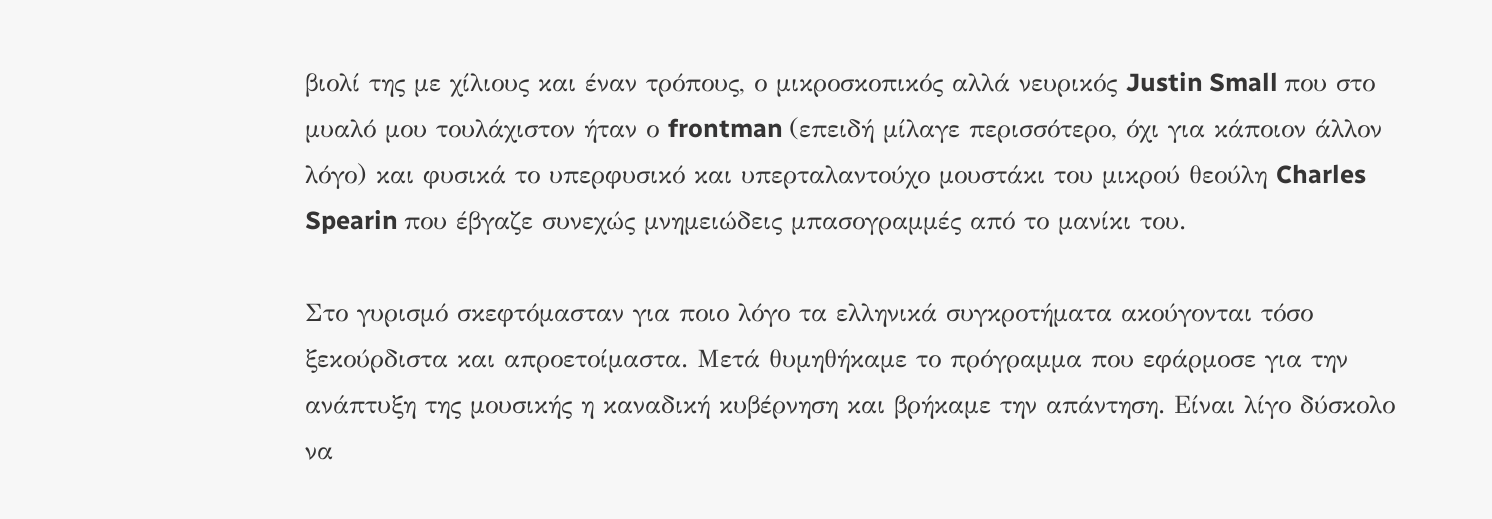βιολί της με χίλιους και έναν τρόπους, ο μικροσκοπικός αλλά νευρικός Justin Small που στο μυαλό μου τουλάχιστον ήταν ο frontman (επειδή μίλαγε περισσότερο, όχι για κάποιον άλλον λόγο) και φυσικά το υπερφυσικό και υπερταλαντούχο μουστάκι του μικρού θεούλη Charles Spearin που έβγαζε συνεχώς μνημειώδεις μπασογραμμές από το μανίκι του.

Στο γυρισμό σκεφτόμασταν για ποιο λόγο τα ελληνικά συγκροτήματα ακούγονται τόσο ξεκούρδιστα και απροετοίμαστα. Μετά θυμηθήκαμε το πρόγραμμα που εφάρμοσε για την ανάπτυξη της μουσικής η καναδική κυβέρνηση και βρήκαμε την απάντηση. Είναι λίγο δύσκολο να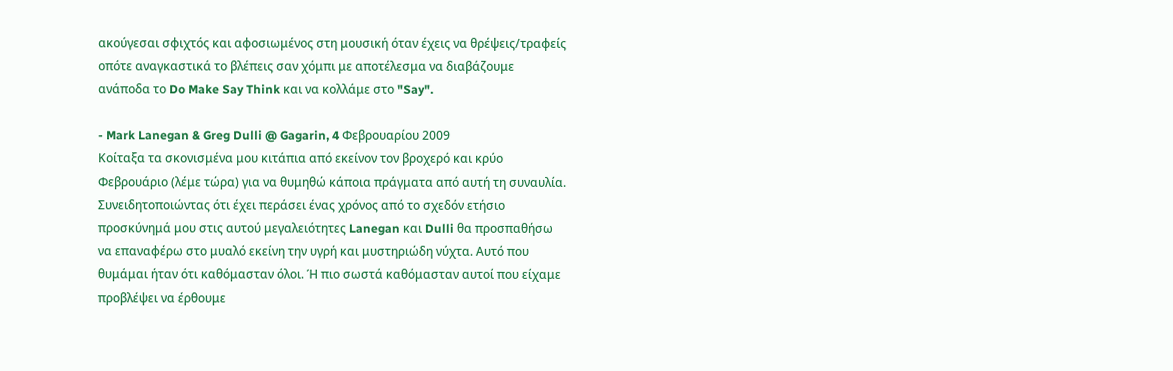ακούγεσαι σφιχτός και αφοσιωμένος στη μουσική όταν έχεις να θρέψεις/τραφείς οπότε αναγκαστικά το βλέπεις σαν χόμπι με αποτέλεσμα να διαβάζουμε ανάποδα το Do Make Say Think και να κολλάμε στο "Say".

- Mark Lanegan & Greg Dulli @ Gagarin, 4 Φεβρουαρίου 2009
Κοίταξα τα σκονισμένα μου κιτάπια από εκείνον τον βροχερό και κρύο Φεβρουάριο (λέμε τώρα) για να θυμηθώ κάποια πράγματα από αυτή τη συναυλία. Συνειδητοποιώντας ότι έχει περάσει ένας χρόνος από το σχεδόν ετήσιο προσκύνημά μου στις αυτού μεγαλειότητες Lanegan και Dulli θα προσπαθήσω να επαναφέρω στο μυαλό εκείνη την υγρή και μυστηριώδη νύχτα. Αυτό που θυμάμαι ήταν ότι καθόμασταν όλοι. Ή πιο σωστά καθόμασταν αυτοί που είχαμε προβλέψει να έρθουμε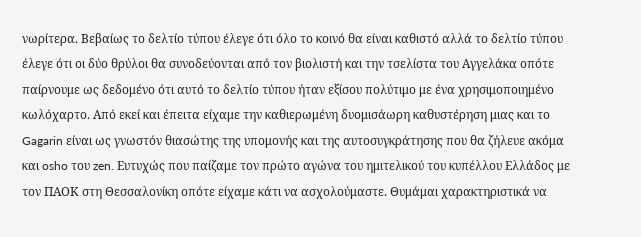νωρίτερα. Βεβαίως το δελτίο τύπου έλεγε ότι όλο το κοινό θα είναι καθιστό αλλά το δελτίο τύπου έλεγε ότι οι δύο θρύλοι θα συνοδεύονται από τον βιολιστή και την τσελίστα του Αγγελάκα οπότε παίρνουμε ως δεδομένο ότι αυτό το δελτίο τύπου ήταν εξίσου πολύτιμο με ένα χρησιμοποιημένο κωλόχαρτο. Από εκεί και έπειτα είχαμε την καθιερωμένη δυομισάωρη καθυστέρηση μιας και το Gagarin είναι ως γνωστόν θιασώτης της υπομονής και της αυτοσυγκράτησης που θα ζήλευε ακόμα και osho του zen. Ευτυχώς που παίζαμε τον πρώτο αγώνα του ημιτελικού του κυπέλλου Ελλάδος με τον ΠΑΟΚ στη Θεσσαλονίκη οπότε είχαμε κάτι να ασχολούμαστε. Θυμάμαι χαρακτηριστικά να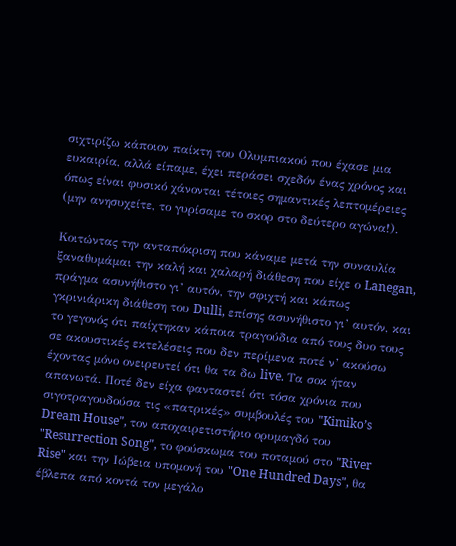σιχτιρίζω κάποιον παίκτη του Ολυμπιακού που έχασε μια ευκαιρία, αλλά είπαμε, έχει περάσει σχεδόν ένας χρόνος και όπως είναι φυσικό χάνονται τέτοιες σημαντικές λεπτομέρειες (μην ανησυχείτε, το γυρίσαμε το σκορ στο δεύτερο αγώνα!).

Κοιτώντας την ανταπόκριση που κάναμε μετά την συναυλία ξαναθυμάμαι την καλή και χαλαρή διάθεση που είχε ο Lanegan, πράγμα ασυνήθιστο γι’ αυτόν, την σφιχτή και κάπως γκρινιάρικη διάθεση του Dulli, επίσης ασυνήθιστο γι’ αυτόν, και το γεγονός ότι παίχτηκαν κάποια τραγούδια από τους δυο τους σε ακουστικές εκτελέσεις που δεν περίμενα ποτέ ν’ ακούσω έχοντας μόνο ονειρευτεί ότι θα τα δω live. Τα σοκ ήταν απανωτά. Ποτέ δεν είχα φανταστεί ότι τόσα χρόνια που σιγοτραγουδούσα τις «πατρικές» συμβουλές του "Kimiko’s Dream House", τον αποχαιρετιστήριο ορυμαγδό του "Resurrection Song", το φούσκωμα του ποταμού στο "River Rise" και την Ιώβεια υπομονή του "One Hundred Days", θα έβλεπα από κοντά τον μεγάλο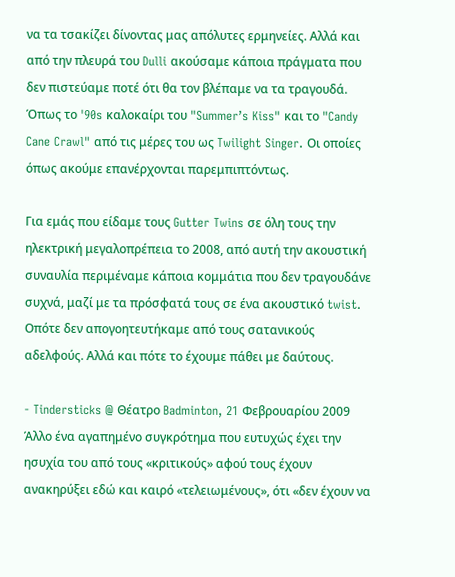να τα τσακίζει δίνοντας μας απόλυτες ερμηνείες. Αλλά και από την πλευρά του Dulli ακούσαμε κάποια πράγματα που δεν πιστεύαμε ποτέ ότι θα τον βλέπαμε να τα τραγουδά. Όπως το '90s καλοκαίρι του "Summer’s Kiss" και το "Candy Cane Crawl" από τις μέρες του ως Twilight Singer. Οι οποίες όπως ακούμε επανέρχονται παρεμπιπτόντως.

Για εμάς που είδαμε τους Gutter Twins σε όλη τους την ηλεκτρική μεγαλοπρέπεια το 2008, από αυτή την ακουστική συναυλία περιμέναμε κάποια κομμάτια που δεν τραγουδάνε συχνά, μαζί με τα πρόσφατά τους σε ένα ακουστικό twist. Οπότε δεν απογοητευτήκαμε από τους σατανικούς αδελφούς. Αλλά και πότε το έχουμε πάθει με δαύτους.

- Tindersticks @ Θέατρο Badminton, 21 Φεβρουαρίου 2009
Άλλο ένα αγαπημένο συγκρότημα που ευτυχώς έχει την ησυχία του από τους «κριτικούς» αφού τους έχουν ανακηρύξει εδώ και καιρό «τελειωμένους», ότι «δεν έχουν να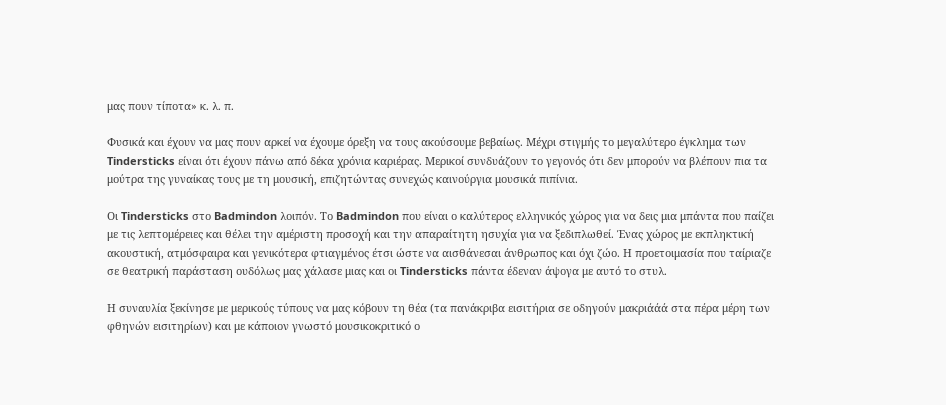μας πουν τίποτα» κ. λ. π.

Φυσικά και έχουν να μας πουν αρκεί να έχουμε όρεξη να τους ακούσουμε βεβαίως. Μέχρι στιγμής το μεγαλύτερο έγκλημα των Tindersticks είναι ότι έχουν πάνω από δέκα χρόνια καριέρας. Μερικοί συνδυάζουν το γεγονός ότι δεν μπορούν να βλέπουν πια τα μούτρα της γυναίκας τους με τη μουσική, επιζητώντας συνεχώς καινούργια μουσικά πιπίνια.

Οι Tindersticks στο Badmindon λοιπόν. Το Badmindon που είναι ο καλύτερος ελληνικός χώρος για να δεις μια μπάντα που παίζει με τις λεπτομέρειες και θέλει την αμέριστη προσοχή και την απαραίτητη ησυχία για να ξεδιπλωθεί. Ένας χώρος με εκπληκτική ακουστική, ατμόσφαιρα και γενικότερα φτιαγμένος έτσι ώστε να αισθάνεσαι άνθρωπος και όχι ζώο. Η προετοιμασία που ταίριαζε σε θεατρική παράσταση ουδόλως μας χάλασε μιας και οι Tindersticks πάντα έδεναν άψογα με αυτό το στυλ.

Η συναυλία ξεκίνησε με μερικούς τύπους να μας κόβουν τη θέα (τα πανάκριβα εισιτήρια σε οδηγούν μακριάάά στα πέρα μέρη των φθηνών εισιτηρίων) και με κάποιον γνωστό μουσικοκριτικό ο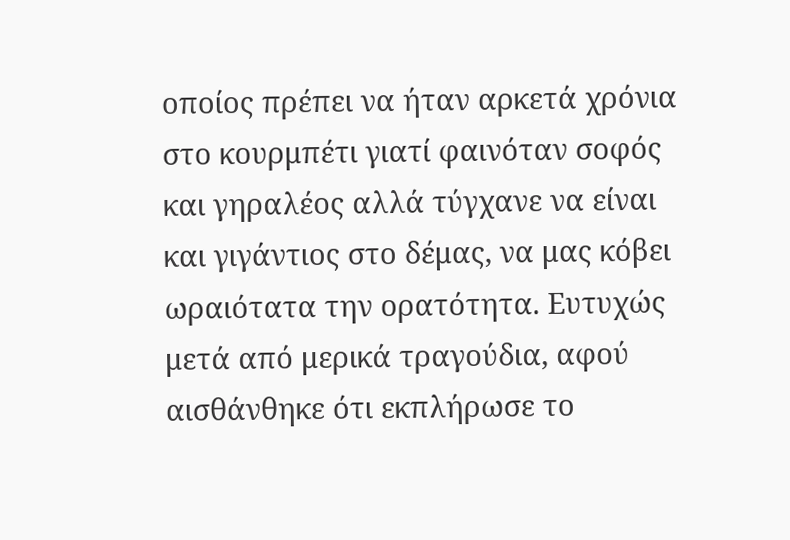οποίος πρέπει να ήταν αρκετά χρόνια στο κουρμπέτι γιατί φαινόταν σοφός και γηραλέος αλλά τύγχανε να είναι και γιγάντιος στο δέμας, να μας κόβει ωραιότατα την ορατότητα. Ευτυχώς μετά από μερικά τραγούδια, αφού αισθάνθηκε ότι εκπλήρωσε το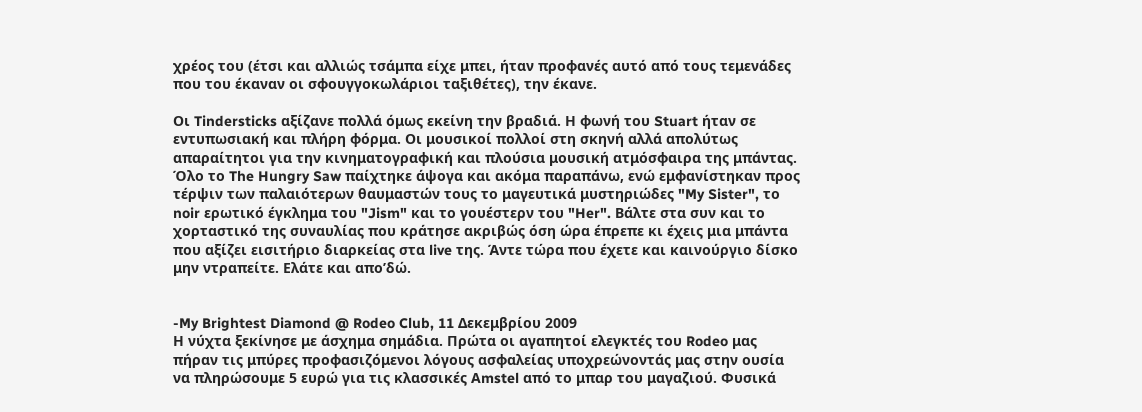χρέος του (έτσι και αλλιώς τσάμπα είχε μπει, ήταν προφανές αυτό από τους τεμενάδες που του έκαναν οι σφουγγοκωλάριοι ταξιθέτες), την έκανε.

Οι Tindersticks αξίζανε πολλά όμως εκείνη την βραδιά. Η φωνή του Stuart ήταν σε εντυπωσιακή και πλήρη φόρμα. Οι μουσικοί πολλοί στη σκηνή αλλά απολύτως απαραίτητοι για την κινηματογραφική και πλούσια μουσική ατμόσφαιρα της μπάντας. Όλο το The Hungry Saw παίχτηκε άψογα και ακόμα παραπάνω, ενώ εμφανίστηκαν προς τέρψιν των παλαιότερων θαυμαστών τους το μαγευτικά μυστηριώδες "My Sister", το noir ερωτικό έγκλημα του "Jism" και το γουέστερν του "Her". Βάλτε στα συν και το χορταστικό της συναυλίας που κράτησε ακριβώς όση ώρα έπρεπε κι έχεις μια μπάντα που αξίζει εισιτήριο διαρκείας στα live της. Άντε τώρα που έχετε και καινούργιο δίσκο μην ντραπείτε. Ελάτε και απο’δώ.


-My Brightest Diamond @ Rodeo Club, 11 Δεκεμβρίου 2009
Η νύχτα ξεκίνησε με άσχημα σημάδια. Πρώτα οι αγαπητοί ελεγκτές του Rodeo μας πήραν τις μπύρες προφασιζόμενοι λόγους ασφαλείας υποχρεώνοντάς μας στην ουσία να πληρώσουμε 5 ευρώ για τις κλασσικές Αmstel από το μπαρ του μαγαζιού. Φυσικά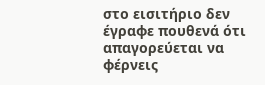στο εισιτήριο δεν έγραφε πουθενά ότι απαγορεύεται να φέρνεις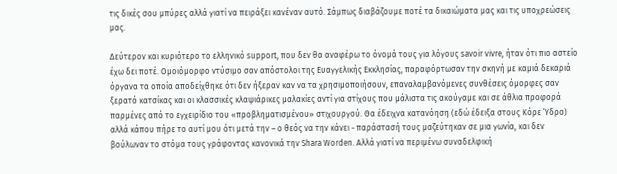τις δικές σου μπύρες αλλά γιατί να πειράξει κανέναν αυτό. Σάμπως διαβάζουμε ποτέ τα δικαιώματα μας και τις υποχρεώσεις μας.

Δεύτερον και κυριότερο το ελληνικό support, που δεν θα αναφέρω το όνομά τους για λόγους savoir vivre, ήταν ότι πιο αστείο έχω δει ποτέ. Ομοιόμορφο ντύσιμο σαν απόστολοι της Ευαγγελικής Εκκλησίας, παραφόρτωσαν την σκηνή με καμιά δεκαριά όργανα τα οποία αποδείχθηκε ότι δεν ήξεραν καν να τα χρησιμοποιήσουν, επαναλαμβανόμενες συνθέσεις όμορφες σαν ξερατό κατσίκας και οι κλασσικές κλαψιάρικες μαλακίες αντί για στίχους που μάλιστα τις ακούγαμε και σε άθλια προφορά παρμένες από το εγχειρίδιο του «προβληματισμένου» στιχουργού. Θα έδειχνα κατανόηση (εδώ έδειξα στους Κόρε Ύδρο) αλλά κάπου πήρε το αυτί μου ότι μετά την – ο θεός να την κάνει - παράστασή τους μαζεύτηκαν σε μια γωνία, και δεν βούλωναν το στόμα τους γράφοντας κανονικά την Shara Worden. Αλλά γιατί να περιμένω συναδελφική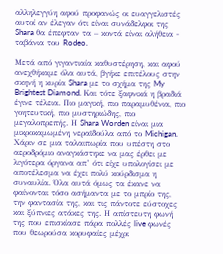αλληλεγγύη αφού προφανώς οι ευαγγελιστές αυτοί αν έλεγαν ότι είναι συνάδελφοι της Shara θα έπεφταν τα – κοντά είναι αλήθεια - ταβάνια του Rodeo.

Μετά από γιγαντιαία καθυστέρηση, και αφού ανεχθήκαμε όλα αυτά, βγήκε επιτέλους στην σκηνή η κυρία Shara με το σχήμα της My Brightest Diamond. Και τότε ξαφνικά η βραδιά έγινε τέλεια. Πιο μαγική, πιο παραμυθένια, πιο γοητευτική, πιο μυστηριώδης, πιο μεγαλοπρεπής. Η Shara Worden είναι μια μικροκαμωμένη νεραϊδούλα από το Michigan. Χάριν σε μια ταλαιπωρία που υπέστη στο αεροδρόμιο αναγκάστηκε να μας έρθει με λιγότερα όργανα απ’ ότι είχε υπολογίσει με αποτέλεσμα να έχει πολύ κούρδισμα η συναυλία. Όλα αυτά όμως τα έκανε να φαίνονται τόσο ασήμαντα με το μπρίο της, την φαντασία της, και τις πάντοτε εύστοχες και ξύπνιες ατάκες της. Η απίστευτη φωνή της που επισκίασε πάρα πολλές live φωνές που θεωρούσα κορυφαίες μέχρι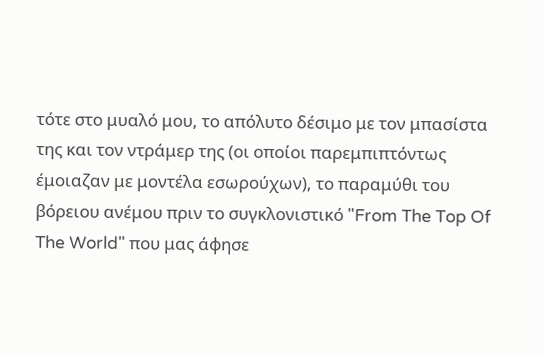τότε στο μυαλό μου, το απόλυτο δέσιμο με τον μπασίστα της και τον ντράμερ της (οι οποίοι παρεμπιπτόντως έμοιαζαν με μοντέλα εσωρούχων), το παραμύθι του βόρειου ανέμου πριν το συγκλονιστικό "From The Top Of The World" που μας άφησε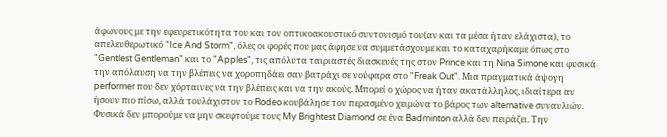άφωνους με την εφευρετικότητα του και τον οπτικοακουστικό συντονισμό του(αν και τα μέσα ήταν ελάχιστα), το απελευθερωτικό "Ice And Storm", όλες οι φορές που μας άφησε να συμμετάσχουμε και το καταχαρήκαμε όπως στο "Gentlest Gentleman" και το "Apples", τις απόλυτα ταιριαστές διασκευές της στον Prince και τη Nina Simone και φυσικά την απόλαυση να την βλέπεις να χοροπηδάει σαν βατράχι σε νούφαρα στο "Freak Out". Μια πραγματικά άψογη performer που δεν χόρταινες να την βλέπεις και να την ακούς. Μπορεί ο χώρος να ήταν ακατάλληλος, ιδιαίτερα αν ήσουν πιο πίσω, αλλά τουλάχιστον το Rodeo κουβάλησε τον περασμένο χειμώνα το βάρος των alternative συναυλιών. Φυσικά δεν μπορούμε να μην σκεφτούμε τους My Brightest Diamond σε ένα Badminton αλλά δεν πειράζει. Την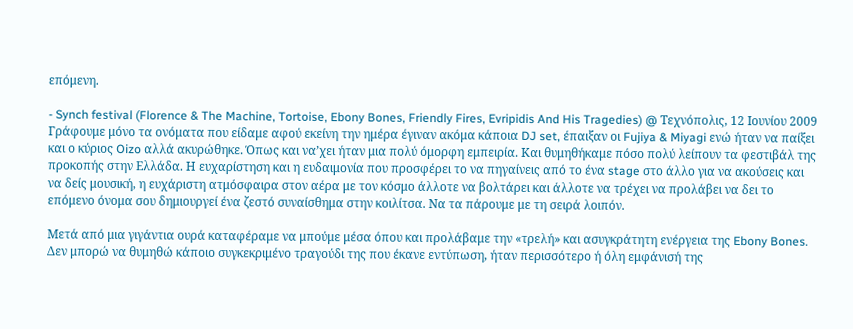επόμενη.

- Synch festival (Florence & The Machine, Tortoise, Ebony Bones, Friendly Fires, Evripidis And His Tragedies) @ Τεχνόπολις, 12 Ιουνίου 2009
Γράφουμε μόνο τα ονόματα που είδαμε αφού εκείνη την ημέρα έγιναν ακόμα κάποια DJ set, έπαιξαν οι Fujiya & Miyagi ενώ ήταν να παίξει και ο κύριος Oizo αλλά ακυρώθηκε. Όπως και να’χει ήταν μια πολύ όμορφη εμπειρία. Και θυμηθήκαμε πόσο πολύ λείπουν τα φεστιβάλ της προκοπής στην Ελλάδα. Η ευχαρίστηση και η ευδαιμονία που προσφέρει το να πηγαίνεις από το ένα stage στο άλλο για να ακούσεις και να δείς μουσική, η ευχάριστη ατμόσφαιρα στον αέρα με τον κόσμο άλλοτε να βολτάρει και άλλοτε να τρέχει να προλάβει να δει το επόμενο όνομα σου δημιουργεί ένα ζεστό συναίσθημα στην κοιλίτσα. Να τα πάρουμε με τη σειρά λοιπόν.

Μετά από μια γιγάντια ουρά καταφέραμε να μπούμε μέσα όπου και προλάβαμε την «τρελή» και ασυγκράτητη ενέργεια της Ebony Bones. Δεν μπορώ να θυμηθώ κάποιο συγκεκριμένο τραγούδι της που έκανε εντύπωση, ήταν περισσότερο ή όλη εμφάνισή της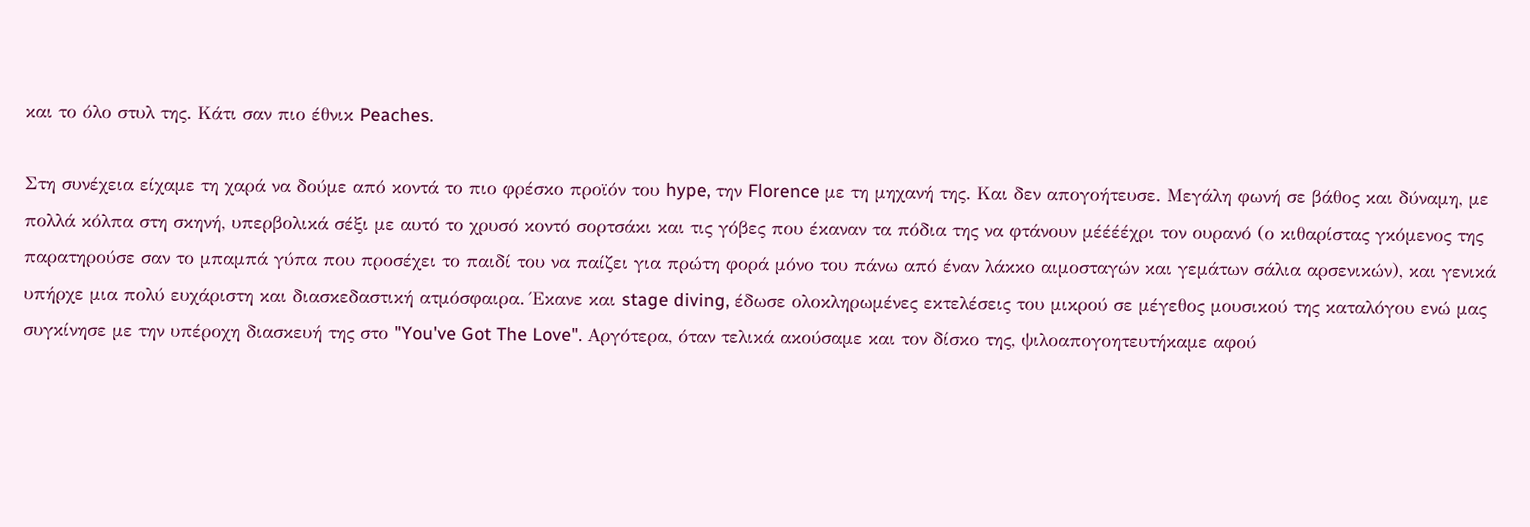και το όλο στυλ της. Κάτι σαν πιο έθνικ Peaches.

Στη συνέχεια είχαμε τη χαρά να δούμε από κοντά το πιο φρέσκο προϊόν του hype, την Florence με τη μηχανή της. Και δεν απογοήτευσε. Μεγάλη φωνή σε βάθος και δύναμη, με πολλά κόλπα στη σκηνή, υπερβολικά σέξι με αυτό το χρυσό κοντό σορτσάκι και τις γόβες που έκαναν τα πόδια της να φτάνουν μέέέέχρι τον ουρανό (ο κιθαρίστας γκόμενος της παρατηρούσε σαν το μπαμπά γύπα που προσέχει το παιδί του να παίζει για πρώτη φορά μόνο του πάνω από έναν λάκκο αιμοσταγών και γεμάτων σάλια αρσενικών), και γενικά υπήρχε μια πολύ ευχάριστη και διασκεδαστική ατμόσφαιρα. Έκανε και stage diving, έδωσε ολοκληρωμένες εκτελέσεις του μικρού σε μέγεθος μουσικού της καταλόγου ενώ μας συγκίνησε με την υπέροχη διασκευή της στο "You've Got The Love". Αργότερα, όταν τελικά ακούσαμε και τον δίσκο της, ψιλοαπογοητευτήκαμε αφού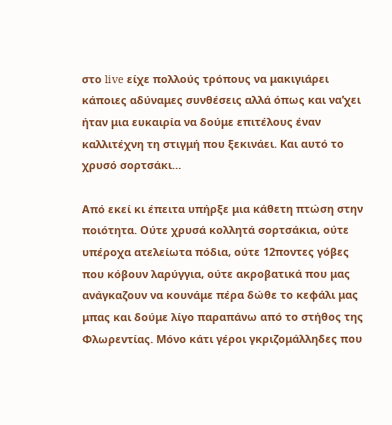στο live είχε πολλούς τρόπους να μακιγιάρει κάποιες αδύναμες συνθέσεις αλλά όπως και να’χει ήταν μια ευκαιρία να δούμε επιτέλους έναν καλλιτέχνη τη στιγμή που ξεκινάει. Και αυτό το χρυσό σορτσάκι…

Από εκεί κι έπειτα υπήρξε μια κάθετη πτώση στην ποιότητα. Ούτε χρυσά κολλητά σορτσάκια, ούτε υπέροχα ατελείωτα πόδια, ούτε 12ποντες γόβες που κόβουν λαρύγγια, ούτε ακροβατικά που μας ανάγκαζουν να κουνάμε πέρα δώθε το κεφάλι μας μπας και δούμε λίγο παραπάνω από το στήθος της Φλωρεντίας. Μόνο κάτι γέροι γκριζομάλληδες που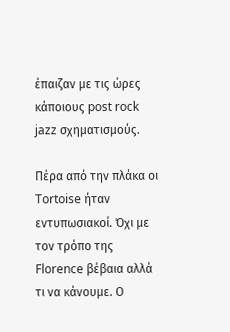έπαιζαν με τις ώρες κάποιους post rock jazz σχηματισμούς.

Πέρα από την πλάκα οι Tortoise ήταν εντυπωσιακοί. Όχι με τον τρόπο της Florence βέβαια αλλά τι να κάνουμε. Ο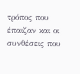τρόπος που έπαιζαν και οι συνθέσεις που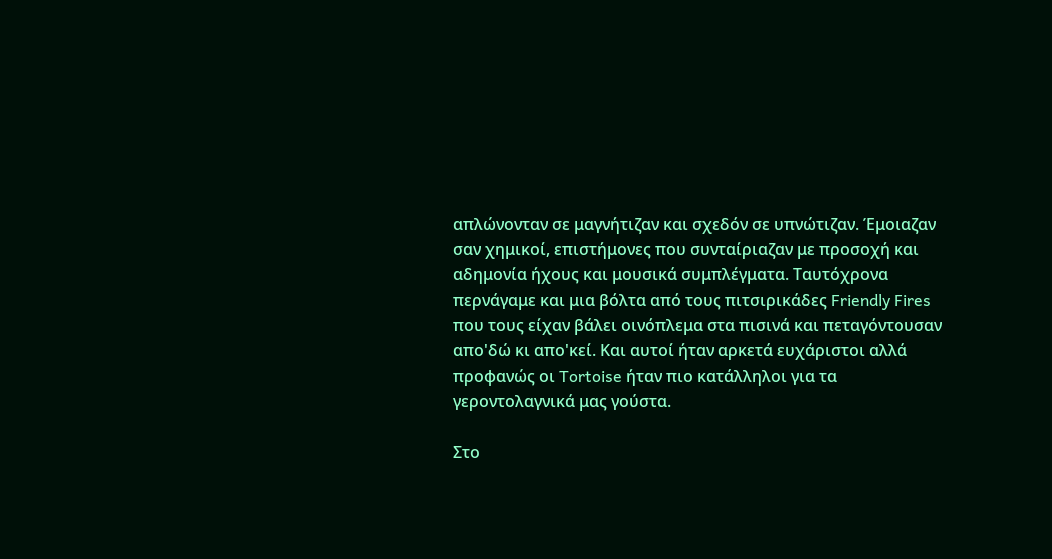απλώνονταν σε μαγνήτιζαν και σχεδόν σε υπνώτιζαν. Έμοιαζαν σαν χημικοί, επιστήμονες που συνταίριαζαν με προσοχή και αδημονία ήχους και μουσικά συμπλέγματα. Ταυτόχρονα περνάγαμε και μια βόλτα από τους πιτσιρικάδες Friendly Fires που τους είχαν βάλει οινόπλεμα στα πισινά και πεταγόντουσαν απο'δώ κι απο'κεί. Και αυτοί ήταν αρκετά ευχάριστοι αλλά προφανώς οι Tortoise ήταν πιο κατάλληλοι για τα γεροντολαγνικά μας γούστα.

Στο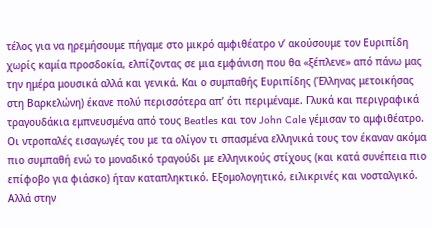τέλος για να ηρεμήσουμε πήγαμε στο μικρό αμφιθέατρο ν’ ακούσουμε τον Ευριπίδη χωρίς καμία προσδοκία, ελπίζοντας σε μια εμφάνιση που θα «ξέπλενε» από πάνω μας την ημέρα μουσικά αλλά και γενικά. Και ο συμπαθής Ευριπίδης (Έλληνας μετοικήσας στη Βαρκελώνη) έκανε πολύ περισσότερα απ’ ότι περιμέναμε. Γλυκά και περιγραφικά τραγουδάκια εμπνευσμένα από τους Beatles και τον John Cale γέμισαν το αμφιθέατρο. Οι ντροπαλές εισαγωγές του με τα ολίγον τι σπασμένα ελληνικά τους τον έκαναν ακόμα πιο συμπαθή ενώ το μοναδικό τραγούδι με ελληνικούς στίχους (και κατά συνέπεια πιο επίφοβο για φιάσκο) ήταν καταπληκτικό. Εξομολογητικό, ειλικρινές και νοσταλγικό. Αλλά στην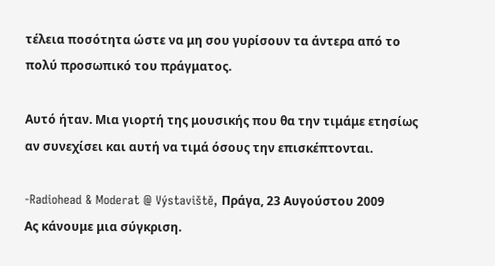τέλεια ποσότητα ώστε να μη σου γυρίσουν τα άντερα από το πολύ προσωπικό του πράγματος.

Αυτό ήταν. Μια γιορτή της μουσικής που θα την τιμάμε ετησίως αν συνεχίσει και αυτή να τιμά όσους την επισκέπτονται.

-Radiohead & Moderat @ Výstaviště, Πράγα, 23 Αυγούστου 2009
Ας κάνουμε μια σύγκριση.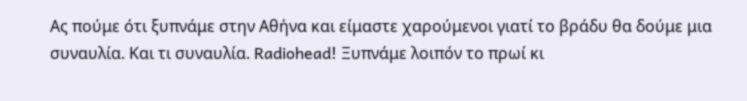Ας πούμε ότι ξυπνάμε στην Αθήνα και είμαστε χαρούμενοι γιατί το βράδυ θα δούμε μια συναυλία. Και τι συναυλία. Radiohead! Ξυπνάμε λοιπόν το πρωί κι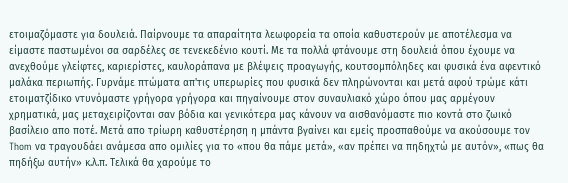ετοιμαζόμαστε για δουλειά. Παίρνουμε τα απαραίτητα λεωφορεία τα οποία καθυστερούν με αποτέλεσμα να είμαστε παστωμένοι σα σαρδέλες σε τενεκεδένιο κουτί. Με τα πολλά φτάνουμε στη δουλειά όπου έχουμε να ανεχθούμε γλείφτες, καριερίστες, καυλοράπανα με βλέψεις προαγωγής, κουτσομπόληδες και φυσικά ένα αφεντικό μαλάκα περιωπής. Γυρνάμε πτώματα απ'τις υπερωρίες που φυσικά δεν πληρώνονται και μετά αφού τρώμε κάτι ετοιματζίδικο ντυνόμαστε γρήγορα γρήγορα και πηγαίνουμε στον συναυλιακό χώρο όπου μας αρμέγουν χρηματικά, μας μεταχειρίζονται σαν βόδια και γενικότερα μας κάνουν να αισθανόμαστε πιο κοντά στο ζωικό βασίλειο απο ποτέ. Μετά απο τρίωρη καθυστέρηση η μπάντα βγαίνει και εμείς προσπαθούμε να ακούσουμε τον Thom να τραγουδάει ανάμεσα απο ομιλίες για το «που θα πάμε μετά», «αν πρέπει να πηδηχτώ με αυτόν», «πως θα πηδήξω αυτήν» κ.λ.π. Τελικά θα χαρούμε το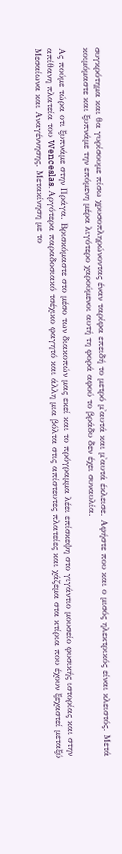συγκρότημα και θα γυρίσουμε πίσω χρυσοπληρώνοντας έναν ταρίφα επειδή το μετρό μ'αυτά και μ'αυτά έκλεισε. Αφήστε που και ο μισός ηλεκτρικός είναι κλειστός. Μετά κοιμόμαστε και ξυπνάμε την επόμενη μέρα λιγότερο χαρούμενοι αυτή τη φορά αφού το βράδυ δεν έχει συναυλία.

Ας πούμε τώρα οτι ξυπνάμε στην Πράγα. Βρισκόμαστε στο μέσο των διακοπών μας εκεί και το πρόγραμμα λέει επίσκεψη στο γιγάντιο μουσείο φυσικής ιστορίας και στην απίθανη πλατεία του Wenceslas. Αργότερα παραδοσιακό τσέχικο φαγητό και άλλη μια βόλτα στις απίστευτες πλατείες και χάζεμα στα κτίρια που έχουν ξεχαστεί μεταξύ Μεσαίωνα και Αναγέννησης. Μετακίνηση με το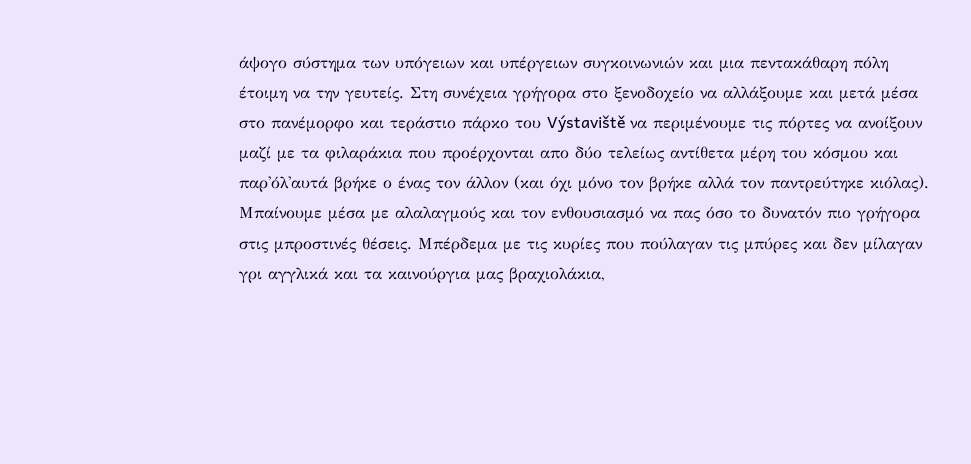άψογο σύστημα των υπόγειων και υπέργειων συγκοινωνιών και μια πεντακάθαρη πόλη έτοιμη να την γευτείς. Στη συνέχεια γρήγορα στο ξενοδοχείο να αλλάξουμε και μετά μέσα στο πανέμορφο και τεράστιο πάρκο του Výstaviště να περιμένουμε τις πόρτες να ανοίξουν μαζί με τα φιλαράκια που προέρχονται απο δύο τελείως αντίθετα μέρη του κόσμου και παρ'όλ'αυτά βρήκε ο ένας τον άλλον (και όχι μόνο τον βρήκε αλλά τον παντρεύτηκε κιόλας). Μπαίνουμε μέσα με αλαλαγμούς και τον ενθουσιασμό να πας όσο το δυνατόν πιο γρήγορα στις μπροστινές θέσεις. Μπέρδεμα με τις κυρίες που πούλαγαν τις μπύρες και δεν μίλαγαν γρι αγγλικά και τα καινούργια μας βραχιολάκια,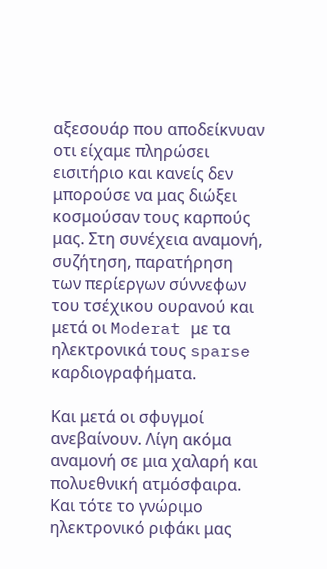αξεσουάρ που αποδείκνυαν οτι είχαμε πληρώσει εισιτήριο και κανείς δεν μπορούσε να μας διώξει κοσμούσαν τους καρπούς μας. Στη συνέχεια αναμονή, συζήτηση, παρατήρηση των περίεργων σύννεφων του τσέχικου ουρανού και μετά οι Moderat με τα ηλεκτρονικά τους sparse καρδιογραφήματα.

Και μετά οι σφυγμοί ανεβαίνουν. Λίγη ακόμα αναμονή σε μια χαλαρή και πολυεθνική ατμόσφαιρα. Και τότε το γνώριμο ηλεκτρονικό ριφάκι μας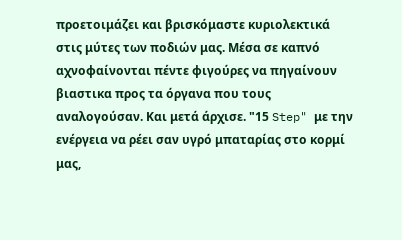προετοιμάζει και βρισκόμαστε κυριολεκτικά στις μύτες των ποδιών μας. Μέσα σε καπνό αχνοφαίνονται πέντε φιγούρες να πηγαίνουν βιαστικα προς τα όργανα που τους αναλογούσαν. Και μετά άρχισε. "15 Step" με την ενέργεια να ρέει σαν υγρό μπαταρίας στο κορμί μας,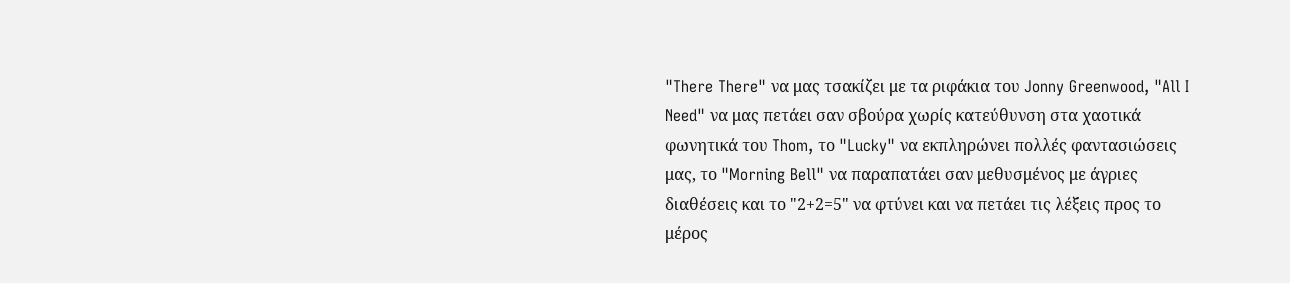"There There" να μας τσακίζει με τα ριφάκια του Jonny Greenwood, "All I Need" να μας πετάει σαν σβούρα χωρίς κατεύθυνση στα χαοτικά φωνητικά του Thom, το "Lucky" να εκπληρώνει πολλές φαντασιώσεις μας, το "Morning Bell" να παραπατάει σαν μεθυσμένος με άγριες διαθέσεις και το "2+2=5" να φτύνει και να πετάει τις λέξεις προς το μέρος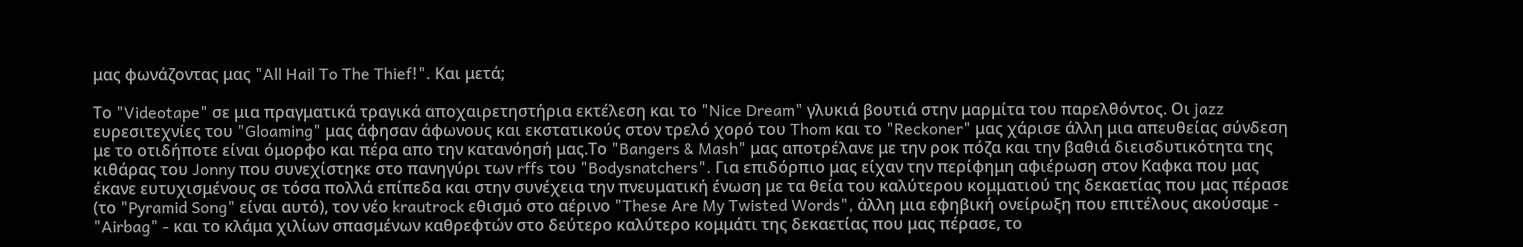μας φωνάζοντας μας "All Hail To The Thief!". Και μετά;

Το "Videotape" σε μια πραγματικά τραγικά αποχαιρετηστήρια εκτέλεση και το "Nice Dream" γλυκιά βουτιά στην μαρμίτα του παρελθόντος. Οι jazz ευρεσιτεχνίες του "Gloaming" μας άφησαν άφωνους και εκστατικούς στον τρελό χορό του Thom και το "Reckoner" μας χάρισε άλλη μια απευθείας σύνδεση με το οτιδήποτε είναι όμορφο και πέρα απο την κατανόησή μας.Το "Bangers & Mash" μας αποτρέλανε με την ροκ πόζα και την βαθιά διεισδυτικότητα της κιθάρας του Jonny που συνεχίστηκε στο πανηγύρι των rffs του "Bodysnatchers". Για επιδόρπιο μας είχαν την περίφημη αφιέρωση στον Καφκα που μας έκανε ευτυχισμένους σε τόσα πολλά επίπεδα και στην συνέχεια την πνευματική ένωση με τα θεία του καλύτερου κομματιού της δεκαετίας που μας πέρασε (το "Pyramid Song" είναι αυτό), τον νέο krautrock εθισμό στο αέρινο "These Are My Twisted Words", άλλη μια εφηβική ονείρωξη που επιτέλους ακούσαμε - "Airbag" - και το κλάμα χιλίων σπασμένων καθρεφτών στο δεύτερο καλύτερο κομμάτι της δεκαετίας που μας πέρασε, το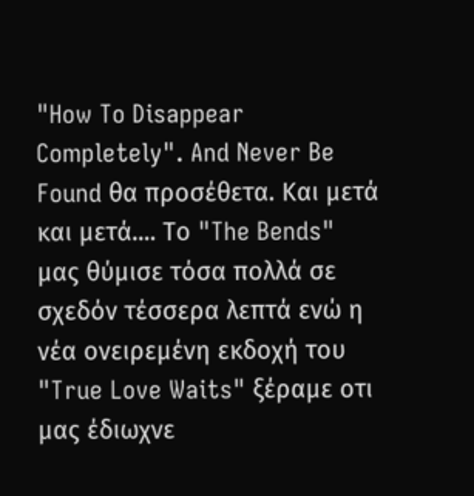"How To Disappear Completely". And Never Be Found θα προσέθετα. Και μετά και μετά.... Το "The Bends" μας θύμισε τόσα πολλά σε σχεδόν τέσσερα λεπτά ενώ η νέα ονειρεμένη εκδοχή του "True Love Waits" ξέραμε οτι μας έδιωχνε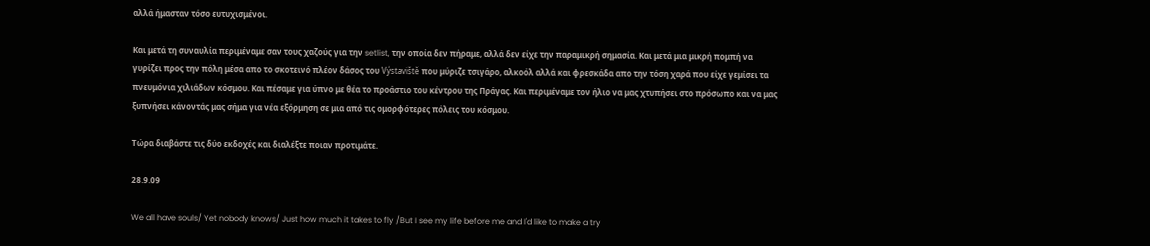αλλά ήμασταν τόσο ευτυχισμένοι.

Και μετά τη συναυλία περιμέναμε σαν τους χαζούς για την setlist, την οποία δεν πήραμε, αλλά δεν είχε την παραμικρή σημασία. Και μετά μια μικρή πομπή να γυρίζει προς την πόλη μέσα απο το σκοτεινό πλέον δάσος του Výstaviště που μύριζε τσιγάρο, αλκοόλ αλλά και φρεσκάδα απο την τόση χαρά που είχε γεμίσει τα πνευμόνια χιλιάδων κόσμου. Και πέσαμε για ύπνο με θέα το προάστιο του κέντρου της Πράγας. Και περιμέναμε τον ήλιο να μας χτυπήσει στο πρόσωπο και να μας ξυπνήσει κάνοντάς μας σήμα για νέα εξόρμηση σε μια από τις ομορφότερες πόλεις του κόσμου.

Τώρα διαβάστε τις δύο εκδοχές και διαλέξτε ποιαν προτιμάτε.

28.9.09

We all have souls/ Yet nobody knows/ Just how much it takes to fly /But I see my life before me and I'd like to make a try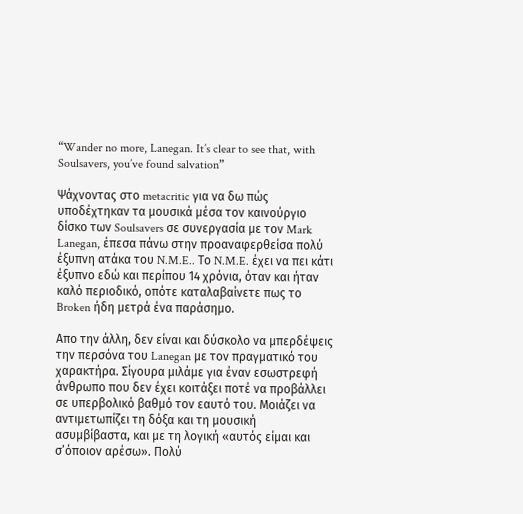“Wander no more, Lanegan. It’s clear to see that, with Soulsavers, you’ve found salvation”

Ψάχνοντας στο metacritic για να δω πώς υποδέχτηκαν τα μουσικά μέσα τον καινούργιο δίσκο των Soulsavers σε συνεργασία με τον Mark Lanegan, έπεσα πάνω στην προαναφερθείσα πολύ έξυπνη ατάκα του N.M.E.. Το N.M.E. έχει να πει κάτι έξυπνο εδώ και περίπου 14 χρόνια, όταν και ήταν καλό περιοδικό, οπότε καταλαβαίνετε πως το Broken ήδη μετρά ένα παράσημο.

Απο την άλλη, δεν είναι και δύσκολο να μπερδέψεις την περσόνα του Lanegan με τον πραγματικό του χαρακτήρα. Σίγουρα μιλάμε για έναν εσωστρεφή άνθρωπο που δεν έχει κοιτάξει ποτέ να προβάλλει σε υπερβολικό βαθμό τον εαυτό του. Μοιάζει να αντιμετωπίζει τη δόξα και τη μουσική ασυμβίβαστα, και με τη λογική «αυτός είμαι και σ’όποιον αρέσω». Πολύ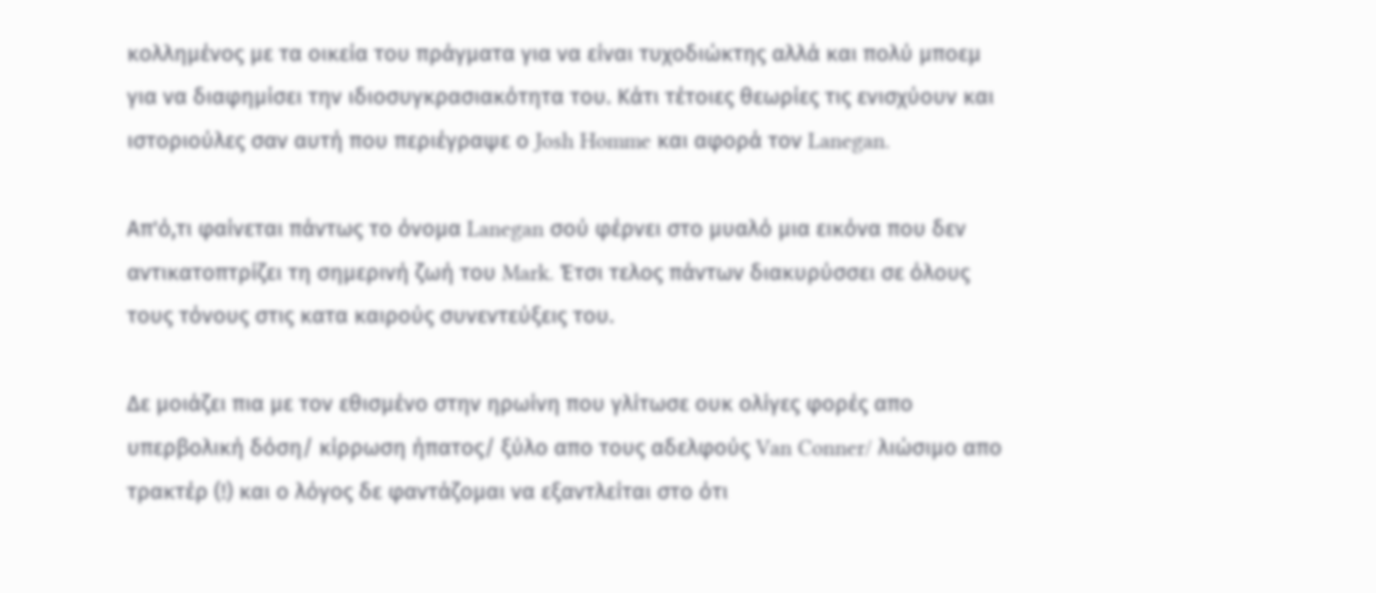κολλημένος με τα οικεία του πράγματα για να είναι τυχοδιώκτης αλλά και πολύ μποεμ για να διαφημίσει την ιδιοσυγκρασιακότητα του. Κάτι τέτοιες θεωρίες τις ενισχύουν και ιστοριούλες σαν αυτή που περιέγραψε ο Josh Homme και αφορά τον Lanegan.

Απ'ό,τι φαίνεται πάντως το όνομα Lanegan σού φέρνει στο μυαλό μια εικόνα που δεν αντικατοπτρίζει τη σημερινή ζωή του Mark. Έτσι τελος πάντων διακυρύσσει σε όλους τους τόνους στις κατα καιρούς συνεντεύξεις του.

Δε μοιάζει πια με τον εθισμένο στην ηρωίνη που γλίτωσε ουκ ολίγες φορές απο υπερβολική δόση/ κίρρωση ήπατος/ ξύλο απο τους αδελφούς Van Conner/ λιώσιμο απο τρακτέρ (!) και ο λόγος δε φαντάζομαι να εξαντλείται στο ότι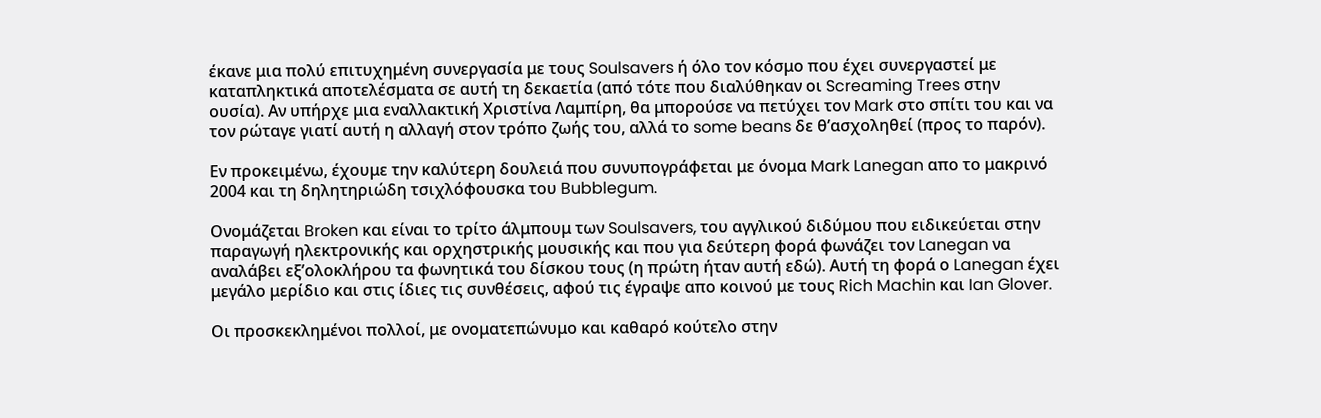έκανε μια πολύ επιτυχημένη συνεργασία με τους Soulsavers ή όλο τον κόσμο που έχει συνεργαστεί με καταπληκτικά αποτελέσματα σε αυτή τη δεκαετία (από τότε που διαλύθηκαν οι Screaming Trees στην ουσία). Αν υπήρχε μια εναλλακτική Χριστίνα Λαμπίρη, θα μπορούσε να πετύχει τον Mark στο σπίτι του και να τον ρώταγε γιατί αυτή η αλλαγή στον τρόπο ζωής του, αλλά το some beans δε θ’ασχοληθεί (προς το παρόν).

Εν προκειμένω, έχουμε την καλύτερη δουλειά που συνυπογράφεται με όνομα Mark Lanegan απο το μακρινό 2004 και τη δηλητηριώδη τσιχλόφουσκα του Bubblegum.

Ονομάζεται Broken και είναι το τρίτο άλμπουμ των Soulsavers, του αγγλικού διδύμου που ειδικεύεται στην παραγωγή ηλεκτρονικής και ορχηστρικής μουσικής και που για δεύτερη φορά φωνάζει τον Lanegan να αναλάβει εξ’ολοκλήρου τα φωνητικά του δίσκου τους (η πρώτη ήταν αυτή εδώ). Αυτή τη φορά ο Lanegan έχει μεγάλο μερίδιο και στις ίδιες τις συνθέσεις, αφού τις έγραψε απο κοινού με τους Rich Machin και Ian Glover.

Οι προσκεκλημένοι πολλοί, με ονοματεπώνυμο και καθαρό κούτελο στην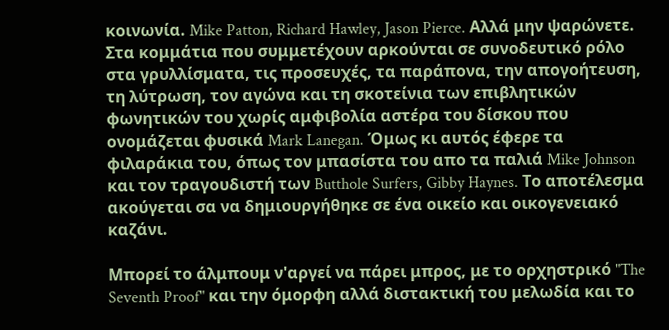κοινωνία. Mike Patton, Richard Hawley, Jason Pierce. Αλλά μην ψαρώνετε. Στα κομμάτια που συμμετέχουν αρκούνται σε συνοδευτικό ρόλο στα γρυλλίσματα, τις προσευχές, τα παράπονα, την απογοήτευση, τη λύτρωση, τον αγώνα και τη σκοτείνια των επιβλητικών φωνητικών του χωρίς αμφιβολία αστέρα του δίσκου που ονομάζεται φυσικά Mark Lanegan. Όμως κι αυτός έφερε τα φιλαράκια του, όπως τον μπασίστα του απο τα παλιά Mike Johnson και τον τραγουδιστή των Butthole Surfers, Gibby Haynes. Το αποτέλεσμα ακούγεται σα να δημιουργήθηκε σε ένα οικείο και οικογενειακό καζάνι.

Μπορεί το άλμπουμ ν'αργεί να πάρει μπρος, με το ορχηστρικό "The Seventh Proof" και την όμορφη αλλά διστακτική του μελωδία και το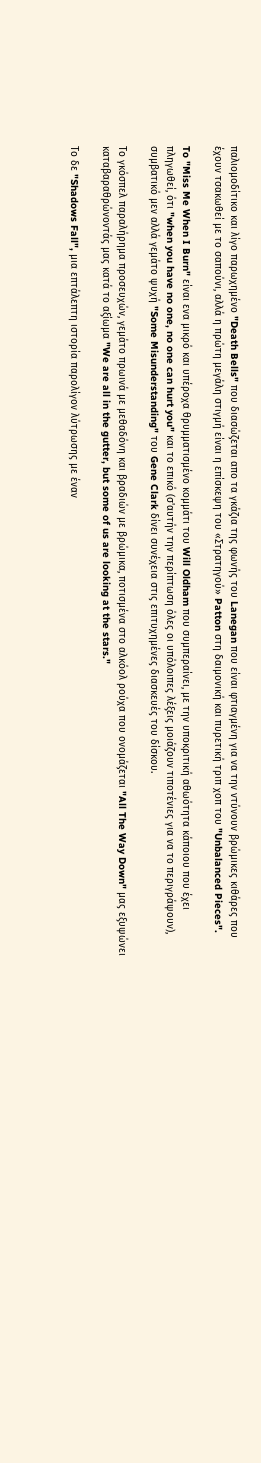παλιομοδίτικο και λίγο παρωχημένο "Death Bells" που διασώζεται απο τα γκάζια της φωνής του Lanegan που είναι φτιαγμένη για να την ντύνουν βρώμικες κιθάρες που έχουν τσακωθεί με το σαπούνι, αλλά η πρώτη μεγάλη στιγμή είναι η επίσκεψη του «Στρατηγού» Patton στη δαιμονική και πυρετική τριπ χοπ του "Unbalanced Pieces".

To "Miss Me When I Burn" είναι ενα μικρό και υπέροχα θρυμματισμένο κομμάτι του Will Oldham που συμπεραίνει, με την υποκριτική αθωότητα κάποιου που έχει πληγωθεί, ότι "when you have no one, no one can hurt you" και το επικό (σ'αυτήν την περίπτωση όλες οι υπόλοιπες λέξεις μοιάζουν τιποτένιες για να το περιγράψουν), συμβατικό μεν αλλά γεμάτο ψυχή "Some Misunderstanding" του Gene Clark δίνει συνέχεια στις επιτυχημένες διασκευές του δίσκου.

Το γκόσπελ παραλήρημα προσευχών, γεμάτο πρωινά με μεθαδόνη και βραδιών με βρώμικα, ποτισμένα στο αλκόολ ρούχα που ονομάζεται "All The Way Down" μας εξυψώνει καταβαραθρώνοντάς μας κατά το αξίωμα "We are all in the gutter, but some of us are looking at the stars."

Το δε "Shadows Fall", μια επτάλεπτη ιστορία παρολίγον λύτρωσης με έναν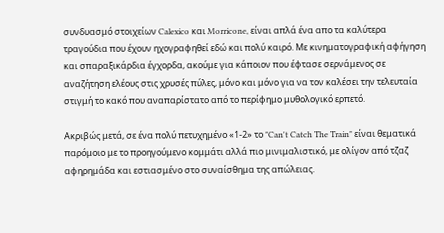συνδυασμό στοιχείων Calexico και Morricone, είναι απλά ένα απο τα καλύτερα τραγούδια που έχουν ηχογραφηθεί εδώ και πολύ καιρό. Με κινηματογραφική αφήγηση και σπαραξικάρδια έγχορδα, ακούμε για κάποιον που έφτασε σερνάμενος σε αναζήτηση ελέους στις χρυσές πύλες, μόνο και μόνο για να τον καλέσει την τελευταία στιγμή το κακό που αναπαρίστατο από το περίφημο μυθολογικό ερπετό.

Ακριβώς μετά, σε ένα πολύ πετυχημένο «1-2» το "Can't Catch The Train" είναι θεματικά παρόμοιο με το προηγούμενο κομμάτι αλλά πιο μινιμαλιστικό, με ολίγον από τζαζ αφηρημάδα και εστιασμένο στο συναίσθημα της απώλειας.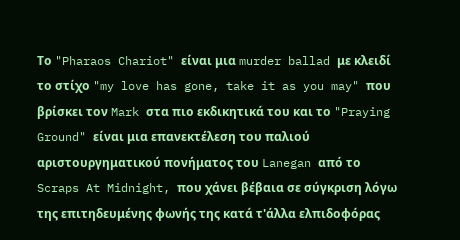Το "Pharaos Chariot" είναι μια murder ballad με κλειδί το στίχο "my love has gone, take it as you may" που βρίσκει τον Mark στα πιο εκδικητικά του και το "Praying Ground" είναι μια επανεκτέλεση του παλιού αριστουργηματικού πονήματος του Lanegan από το Scraps At Midnight, που χάνει βέβαια σε σύγκριση λόγω της επιτηδευμένης φωνής της κατά τ'άλλα ελπιδοφόρας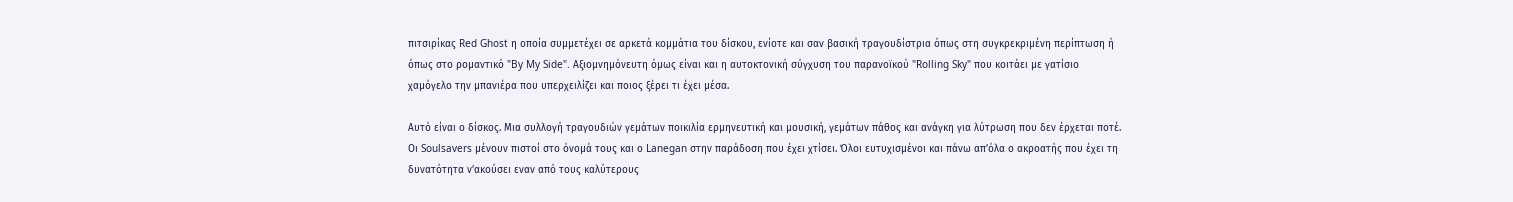πιτσιρίκας Red Ghost η οποία συμμετέχει σε αρκετά κομμάτια του δίσκου, ενίοτε και σαν βασική τραγουδίστρια όπως στη συγκρεκριμένη περίπτωση ή όπως στο ρομαντικό "By My Side". Αξιομνημόνευτη όμως είναι και η αυτοκτονική σύγχυση του παρανοϊκού "Rolling Sky" που κοιτάει με γατίσιο χαμόγελο την μπανιέρα που υπερχειλίζει και ποιος ξέρει τι έχει μέσα.

Αυτό είναι ο δίσκος. Μια συλλογή τραγουδιών γεμάτων ποικιλία ερμηνευτική και μουσική, γεμάτων πάθος και ανάγκη για λύτρωση που δεν έρχεται ποτέ. Οι Soulsavers μένουν πιστοί στο όνομά τους και ο Lanegan στην παράδοση που έχει χτίσει. Όλοι ευτυχισμένοι και πάνω απ’όλα ο ακροατής που έχει τη δυνατότητα ν’ακούσει εναν από τους καλύτερους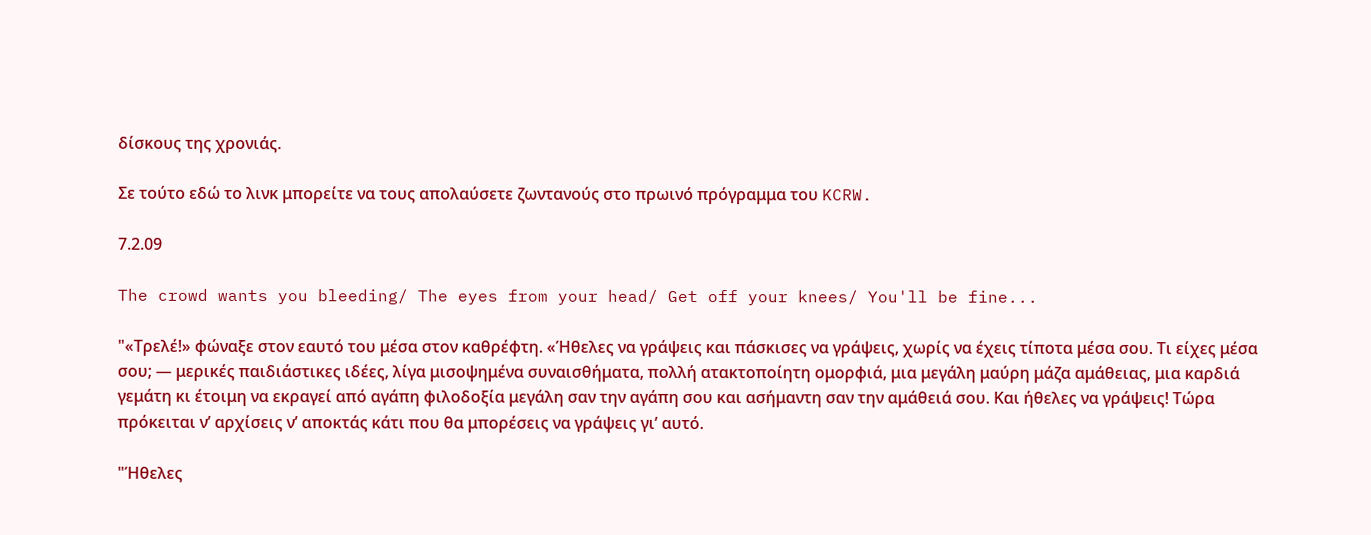δίσκους της χρονιάς.

Σε τούτο εδώ το λινκ μπορείτε να τους απολαύσετε ζωντανούς στο πρωινό πρόγραμμα του KCRW.

7.2.09

The crowd wants you bleeding/ The eyes from your head/ Get off your knees/ You'll be fine...

"«Τρελέ!» φώναξε στον εαυτό του μέσα στον καθρέφτη. «Ήθελες να γράψεις και πάσκισες να γράψεις, χωρίς να έχεις τίποτα μέσα σου. Τι είχες μέσα σου; — μερικές παιδιάστικες ιδέες, λίγα μισοψημένα συναισθήματα, πολλή ατακτοποίητη ομορφιά, μια μεγάλη μαύρη μάζα αμάθειας, μια καρδιά γεμάτη κι έτοιμη να εκραγεί από αγάπη φιλοδοξία μεγάλη σαν την αγάπη σου και ασήμαντη σαν την αμάθειά σου. Και ήθελες να γράψεις! Τώρα πρόκειται ν’ αρχίσεις ν’ αποκτάς κάτι που θα μπορέσεις να γράψεις γι’ αυτό.

"Ήθελες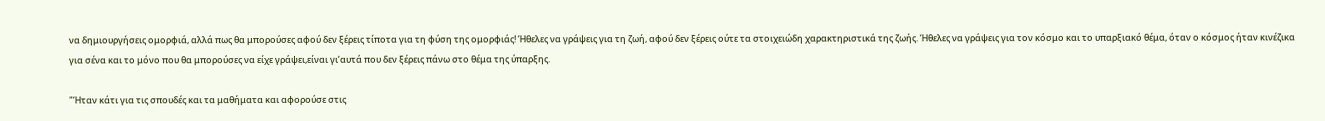να δημιουργήσεις ομορφιά, αλλά πως θα μπορούσες αφού δεν ξέρεις τίποτα για τη φύση της ομορφιάς! Ήθελες να γράψεις για τη ζωή, αφού δεν ξέρεις ούτε τα στοιχειώδη χαρακτηριστικά της ζωής. Ήθελες να γράψεις για τον κόσμο και το υπαρξιακό θέμα, όταν ο κόσμος ήταν κινέζικα για σένα και το μόνο που θα μπορούσες να είχε γράψει,είναι γι’αυτά που δεν ξέρεις πάνω στο θέμα της ύπαρξης.

"Ήταν κάτι για τις σπουδές και τα μαθήματα και αφορούσε στις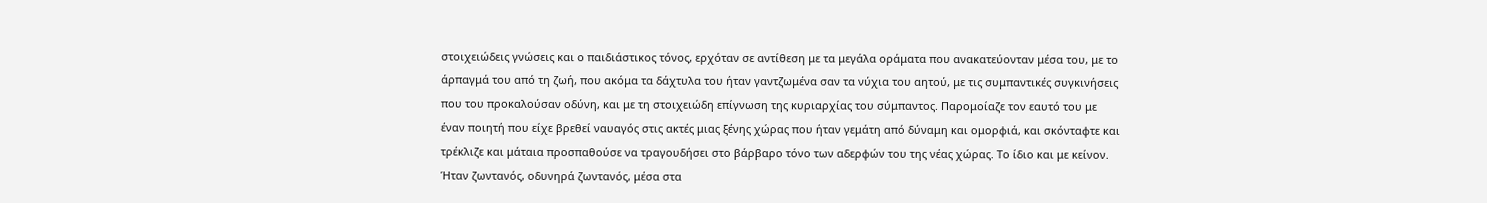στοιχειώδεις γνώσεις και ο παιδιάστικος τόνος, ερχόταν σε αντίθεση με τα μεγάλα οράματα που ανακατεύονταν μέσα του, με το άρπαγμά του από τη ζωή, που ακόμα τα δάχτυλα του ήταν γαντζωμένα σαν τα νύχια του αητού, με τις συμπαντικές συγκινήσεις που του προκαλούσαν οδύνη, και με τη στοιχειώδη επίγνωση της κυριαρχίας του σύμπαντος. Παρομοίαζε τον εαυτό του με έναν ποιητή που είχε βρεθεί ναυαγός στις ακτές μιας ξένης χώρας που ήταν γεμάτη από δύναμη και ομορφιά, και σκόνταφτε και τρέκλιζε και μάταια προσπαθούσε να τραγουδήσει στο βάρβαρο τόνο των αδερφών του της νέας χώρας. Το ίδιο και με κείνον. Ήταν ζωντανός, οδυνηρά ζωντανός, μέσα στα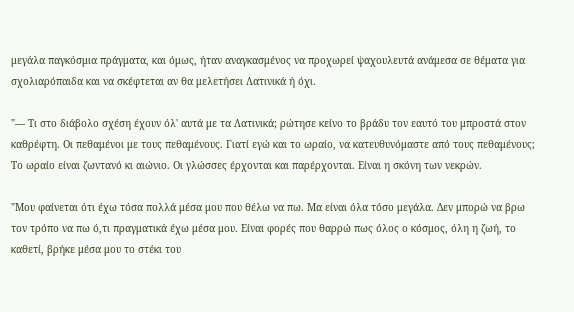μεγάλα παγκόσμια πράγματα, και όμως, ήταν αναγκασμένος να προχωρεί ψαχουλευτά ανάμεσα σε θέματα για σχολιαρόπαιδα και να σκέφτεται αν θα μελετήσει Λατινικά ή όχι.

"— Τι στο διάβολο σχέση έχουν όλ' αυτά με τα Λατινικά; ρώτησε κείνο το βράδυ τον εαυτό του μπροστά στον καθρέφτη. Οι πεθαμένοι με τους πεθαμένους. Γιατί εγώ και το ωραίο, να κατευθυνόμαστε από τους πεθαμένους; Το ωραίο είναι ζωντανό κι αιώνιο. Οι γλώσσες έρχονται και παρέρχονται. Είναι η σκόνη των νεκρών.

"Μου φαίνεται ότι έχω τόσα πολλά μέσα μου που θέλω να πω. Μα είναι όλα τόσο μεγάλα. Δεν μπορώ να βρω τον τρόπο να πω ό,τι πραγματικά έχω μέσα μου. Είναι φορές που θαρρώ πως όλος ο κόσμος, όλη η ζωή, το καθετί, βρήκε μέσα μου το στέκι του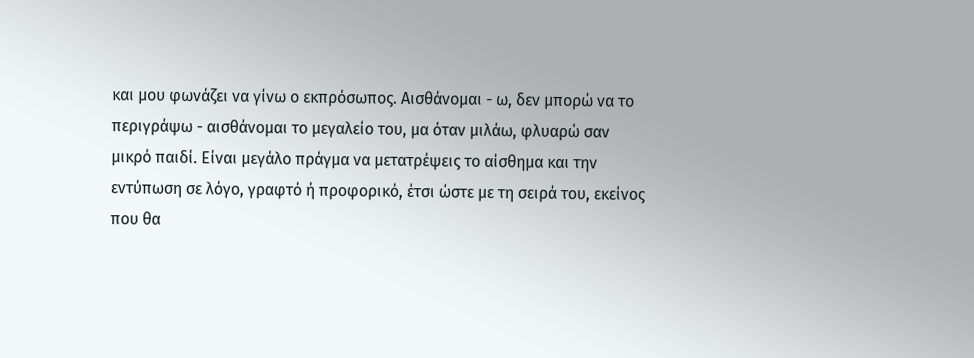και μου φωνάζει να γίνω ο εκπρόσωπος. Αισθάνομαι - ω, δεν μπορώ να το περιγράψω - αισθάνομαι το μεγαλείο του, μα όταν μιλάω, φλυαρώ σαν μικρό παιδί. Είναι μεγάλο πράγμα να μετατρέψεις το αίσθημα και την εντύπωση σε λόγο, γραφτό ή προφορικό, έτσι ώστε με τη σειρά του, εκείνος που θα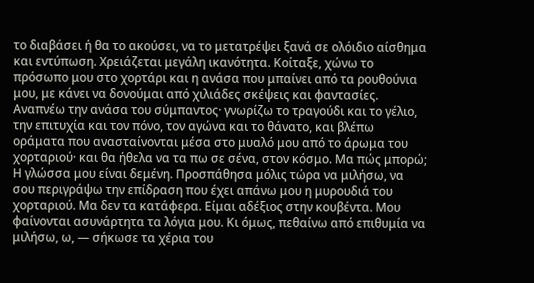το διαβάσει ή θα το ακούσει, να το μετατρέψει ξανά σε ολόιδιο αίσθημα και εντύπωση. Χρειάζεται μεγάλη ικανότητα. Κοίταξε, χώνω το πρόσωπο μου στο χορτάρι και η ανάσα που μπαίνει από τα ρουθούνια μου, με κάνει να δονούμαι από χιλιάδες σκέψεις και φαντασίες. Αναπνέω την ανάσα του σύμπαντος· γνωρίζω το τραγούδι και το γέλιο, την επιτυχία και τον πόνο, τον αγώνα και το θάνατο, και βλέπω οράματα που ανασταίνονται μέσα στο μυαλό μου από το άρωμα του χορταριού· και θα ήθελα να τα πω σε σένα, στον κόσμο. Μα πώς μπορώ; Η γλώσσα μου είναι δεμένη. Προσπάθησα μόλις τώρα να μιλήσω, να σου περιγράψω την επίδραση που έχει απάνω μου η μυρουδιά του χορταριού. Μα δεν τα κατάφερα. Είμαι αδέξιος στην κουβέντα. Μου φαίνονται ασυνάρτητα τα λόγια μου. Κι όμως, πεθαίνω από επιθυμία να μιλήσω, ω, — σήκωσε τα χέρια του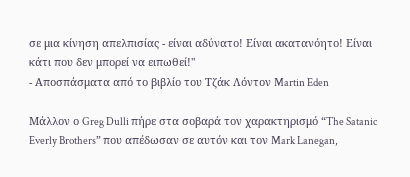σε μια κίνηση απελπισίας - είναι αδύνατο! Είναι ακατανόητο! Είναι κάτι που δεν μπορεί να ειπωθεί!"
- Αποσπάσματα από το βιβλίο του Τζάκ Λόντον Martin Eden

Μάλλον ο Greg Dulli πήρε στα σοβαρά τον χαρακτηρισμό “The Satanic Everly Brothers” που απέδωσαν σε αυτόν και τον Mark Lanegan,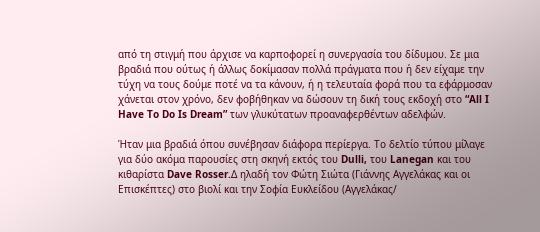από τη στιγμή που άρχισε να καρποφορεί η συνεργασία του δίδυμου. Σε μια βραδιά που ούτως ή άλλως δοκίμασαν πολλά πράγματα που ή δεν είχαμε την τύχη να τους δούμε ποτέ να τα κάνουν, ή η τελευταία φορά που τα εφάρμοσαν χάνεται στον χρόνο, δεν φοβήθηκαν να δώσουν τη δική τους εκδοχή στο “All I Have To Do Is Dream” των γλυκύτατων προαναφερθέντων αδελφών.

Ήταν μια βραδιά όπου συνέβησαν διάφορα περίεργα. Το δελτίο τύπου μίλαγε για δύο ακόμα παρουσίες στη σκηνή εκτός του Dulli, του Lanegan και του κιθαρίστα Dave Rosser.Δ ηλαδή τον Φώτη Σιώτα (Γιάννης Αγγελάκας και οι Επισκέπτες) στο βιολί και την Σοφία Ευκλείδου (Αγγελάκας/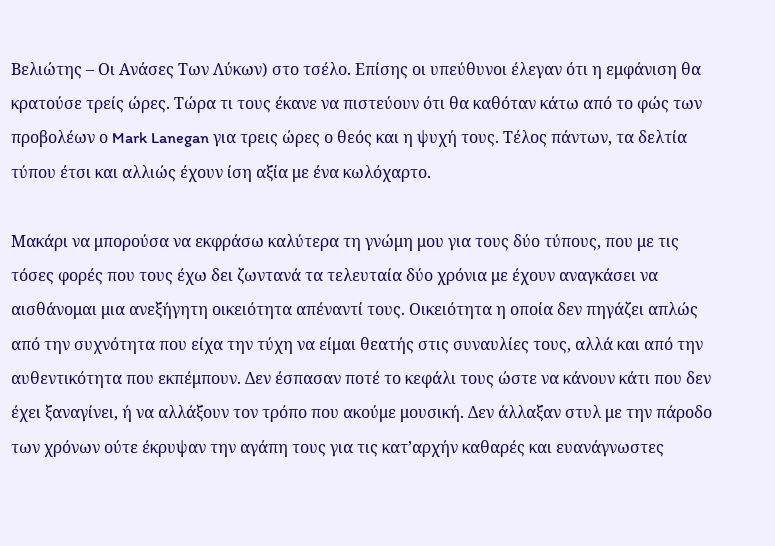Βελιώτης – Οι Ανάσες Των Λύκων) στο τσέλο. Επίσης οι υπεύθυνοι έλεγαν ότι η εμφάνιση θα κρατούσε τρείς ώρες. Τώρα τι τους έκανε να πιστεύουν ότι θα καθόταν κάτω από το φώς των προβολέων ο Mark Lanegan για τρεις ώρες ο θεός και η ψυχή τους. Τέλος πάντων, τα δελτία τύπου έτσι και αλλιώς έχουν ίση αξία με ένα κωλόχαρτο.

Μακάρι να μπορούσα να εκφράσω καλύτερα τη γνώμη μου για τους δύο τύπους, που με τις τόσες φορές που τους έχω δει ζωντανά τα τελευταία δύο χρόνια με έχουν αναγκάσει να αισθάνομαι μια ανεξήγητη οικειότητα απέναντί τους. Οικειότητα η οποία δεν πηγάζει απλώς από την συχνότητα που είχα την τύχη να είμαι θεατής στις συναυλίες τους, αλλά και από την αυθεντικότητα που εκπέμπουν. Δεν έσπασαν ποτέ το κεφάλι τους ώστε να κάνουν κάτι που δεν έχει ξαναγίνει, ή να αλλάξουν τον τρόπο που ακούμε μουσική. Δεν άλλαξαν στυλ με την πάροδο των χρόνων ούτε έκρυψαν την αγάπη τους για τις κατ’αρχήν καθαρές και ευανάγνωστες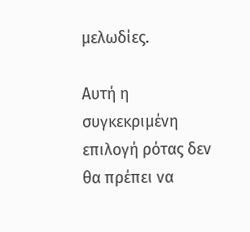μελωδίες.

Αυτή η συγκεκριμένη επιλογή ρότας δεν θα πρέπει να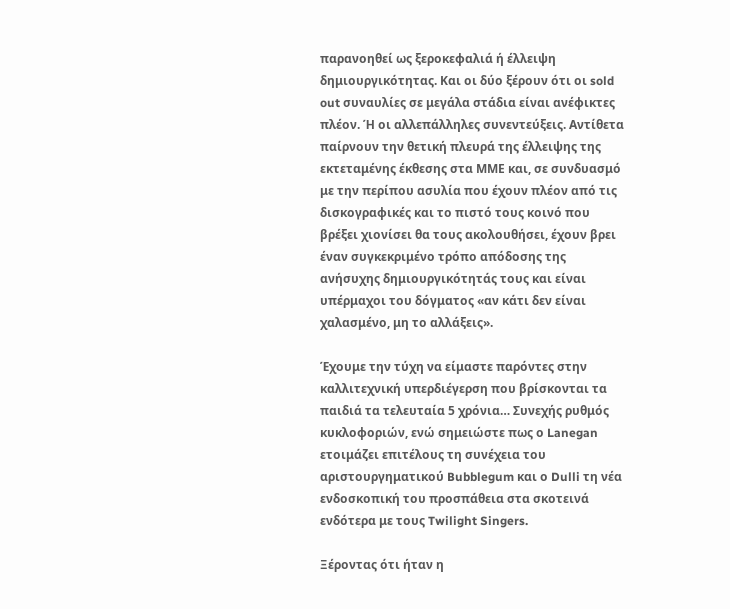παρανοηθεί ως ξεροκεφαλιά ή έλλειψη δημιουργικότητας. Και οι δύο ξέρουν ότι οι sold out συναυλίες σε μεγάλα στάδια είναι ανέφικτες πλέον. Ή οι αλλεπάλληλες συνεντεύξεις. Αντίθετα παίρνουν την θετική πλευρά της έλλειψης της εκτεταμένης έκθεσης στα ΜΜΕ και, σε συνδυασμό με την περίπου ασυλία που έχουν πλέον από τις δισκογραφικές και το πιστό τους κοινό που βρέξει χιονίσει θα τους ακολουθήσει, έχουν βρει έναν συγκεκριμένο τρόπο απόδοσης της ανήσυχης δημιουργικότητάς τους και είναι υπέρμαχοι του δόγματος «αν κάτι δεν είναι χαλασμένο, μη το αλλάξεις».

Έχουμε την τύχη να είμαστε παρόντες στην καλλιτεχνική υπερδιέγερση που βρίσκονται τα παιδιά τα τελευταία 5 χρόνια… Συνεχής ρυθμός κυκλοφοριών, ενώ σημειώστε πως ο Lanegan ετοιμάζει επιτέλους τη συνέχεια του αριστουργηματικού Bubblegum και ο Dulli τη νέα ενδοσκοπική του προσπάθεια στα σκοτεινά ενδότερα με τους Twilight Singers.

Ξέροντας ότι ήταν η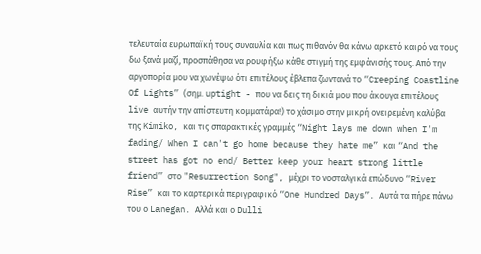τελευταία ευρωπαϊκή τους συναυλία και πως πιθανόν θα κάνω αρκετό καιρό να τους δω ξανά μαζί, προσπάθησα να ρουφήξω κάθε στιγμή της εμφάνισής τους. Από την αργοπορία μου να χωνέψω ότι επιτέλους έβλεπα ζωντανά το “Creeping Coastline Of Lights” (σημ. uptight - που να δεις τη δικιά μου που άκουγα επιτέλους live αυτήν την απίστευτη κομματάρα!) το χάσιμο στην μικρή ονειρεμένη καλύβα της Kimiko, και τις σπαρακτικές γραμμές “Night lays me down when I'm fading/ When I can't go home because they hate me” και “And the street has got no end/ Better keep your heart strong little friend” στο "Resurrection Song", μέχρι το νοσταλγικά επώδυνο “River Rise” και το καρτερικά περιγραφικό “One Hundred Days”. Αυτά τα πήρε πάνω του ο Lanegan. Αλλά και ο Dulli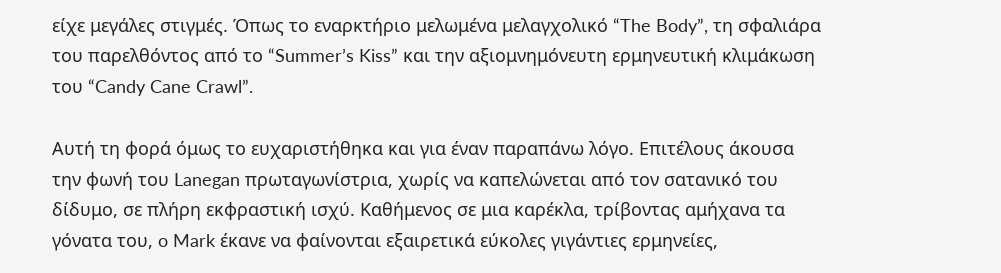είχε μεγάλες στιγμές. Όπως το εναρκτήριο μελωμένα μελαγχολικό “The Body”, τη σφαλιάρα του παρελθόντος από το “Summer’s Kiss” και την αξιομνημόνευτη ερμηνευτική κλιμάκωση του “Candy Cane Crawl”.

Αυτή τη φορά όμως το ευχαριστήθηκα και για έναν παραπάνω λόγο. Επιτέλους άκουσα την φωνή του Lanegan πρωταγωνίστρια, χωρίς να καπελώνεται από τον σατανικό του δίδυμο, σε πλήρη εκφραστική ισχύ. Καθήμενος σε μια καρέκλα, τρίβοντας αμήχανα τα γόνατα του, o Mark έκανε να φαίνονται εξαιρετικά εύκολες γιγάντιες ερμηνείες,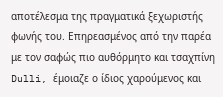αποτέλεσμα της πραγματικά ξεχωριστής φωνής του. Επηρεασμένος από την παρέα με τον σαφώς πιο αυθόρμητο και τσαχπίνη Dulli, έμοιαζε ο ίδιος χαρούμενος και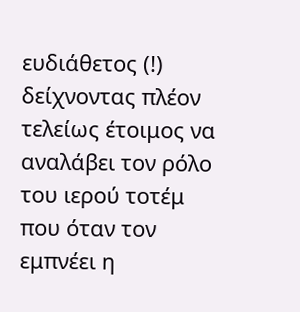ευδιάθετος (!) δείχνοντας πλέον τελείως έτοιμος να αναλάβει τον ρόλο του ιερού τοτέμ που όταν τον εμπνέει η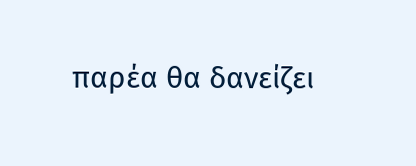παρέα θα δανείζει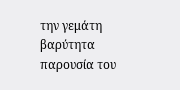την γεμάτη βαρύτητα παρουσία του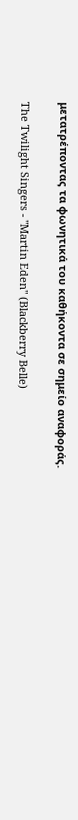μετατρέποντας τα φωνητικά του καθήκοντα σε σημείο αναφοράς.

The Twilight Singers - "Martin Eden" (Blackberry Belle)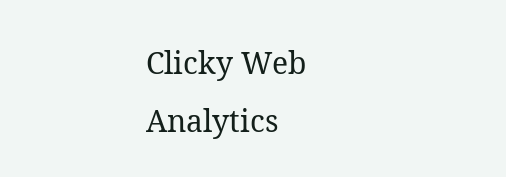Clicky Web Analytics